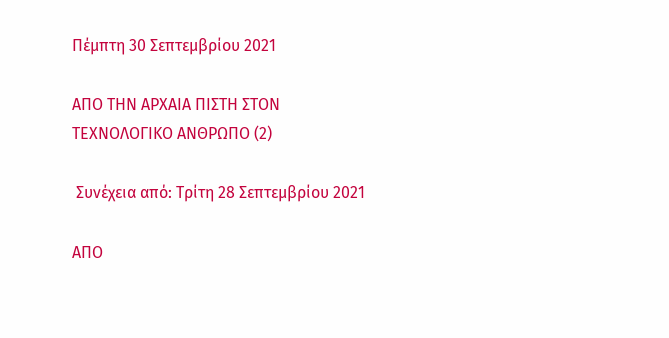Πέμπτη 30 Σεπτεμβρίου 2021

ΑΠΟ ΤΗΝ ΑΡΧΑΙΑ ΠΙΣΤΗ ΣΤΟΝ ΤΕΧΝΟΛΟΓΙΚΟ ΑΝΘΡΩΠΟ (2)

 Συνέχεια από: Tρίτη 28 Σεπτεμβρίου 2021

ΑΠΟ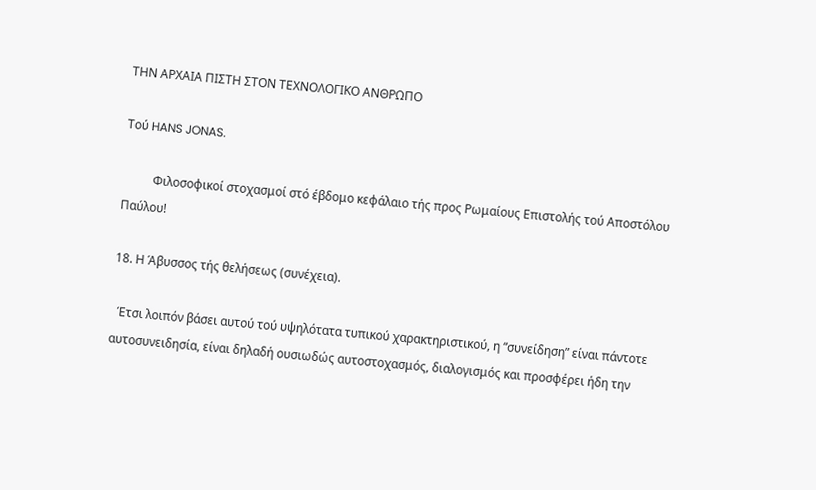ΤΗΝ ΑΡΧΑΙΑ ΠΙΣΤΗ ΣΤΟΝ ΤΕΧΝΟΛΟΓΙΚΟ ΑΝΘΡΩΠΟ

Τού HANS JONAS.

          Φιλοσοφικοί στοχασμοί στό έβδομο κεφάλαιο τής προς Ρωμαίους Επιστολής τού Αποστόλου Παύλου!

18. Η Άβυσσος τής θελήσεως (συνέχεια).

  Έτσι λοιπόν βάσει αυτού τού υψηλότατα τυπικού χαρακτηριστικού, η “συνείδηση” είναι πάντοτε αυτοσυνειδησία, είναι δηλαδή ουσιωδώς αυτοστοχασμός, διαλογισμός και προσφέρει ήδη την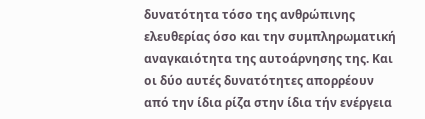δυνατότητα τόσο της ανθρώπινης ελευθερίας όσο και την συμπληρωματική αναγκαιότητα της αυτοάρνησης της. Και οι δύο αυτές δυνατότητες απορρέουν από την ίδια ρίζα στην ίδια τήν ενέργεια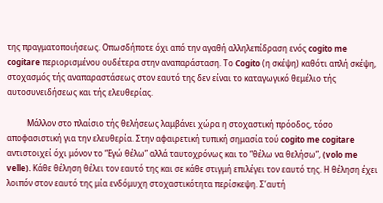της πραγματοποιήσεως. Οπωσδήποτε όχι από την αγαθή αλληλεπίδραση ενός cogito me cogitare περιορισμένου ουδέτερα στην αναπαράσταση. Το Cogito (η σκέψη) καθότι απλή σκέψη, στοχασμός τής αναπαραστάσεως στον εαυτό της δεν είναι το καταγωγικό θεμέλιο τής αυτοσυνειδήσεως και τής ελευθερίας.

          Μάλλον στο πλαίσιο τής θελήσεως λαμβάνει χώρα η στοχαστική πρόοδος, τόσο αποφασιστική για την ελευθερία. Στην αφαιρετική τυπική σημασία τού cogito me cogitare αντιστοιχεί όχι μόνον το “Εγώ θέλω” αλλά ταυτοχρόνως και το “θέλω να θελήσω”, (volo me velle). Κάθε θέληση θέλει τον εαυτό της και σε κάθε στιγμή επιλέγει τον εαυτό της. Η θέληση έχει λοιπόν στον εαυτό της μία ενδόμυχη στοχαστικότητα περίσκεψη. Σ’αυτή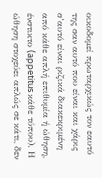οικοδομεί πρωταρχικώς τον εαυτό της σαν αυτό που είναι και χάρις σ’αυτό είναι ριζικά διακεκριμένη από κάθε απλή επιθυμία ή ώθηση, ένστικτο (appetitus κάθε τύπου). Η ώθηση στοχεύει απλώς σε κάτι, δεν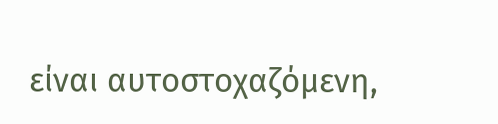είναι αυτοστοχαζόμενη,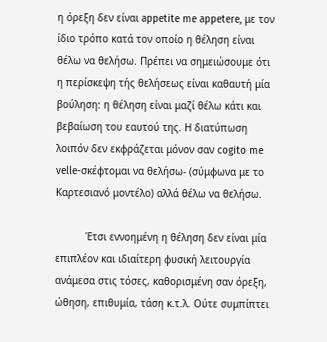η όρεξη δεν είναι appetite me appetere, με τον ίδιο τρόπο κατά τον οποίο η θέληση είναι θέλω να θελήσω. Πρέπει να σημειώσουμε ότι η περίσκεψη τής θελήσεως είναι καθαυτή μία βούληση: η θέληση είναι μαζί θέλω κάτι και βεβαίωση του εαυτού της. Η διατύπωση λοιπόν δεν εκφράζεται μόνον σαν cogito me velle-σκέφτομαι να θελήσω- (σύμφωνα με το Καρτεσιανό μοντέλο) αλλά θέλω να θελήσω.

          Έτσι εννοημένη η θέληση δεν είναι μία επιπλέον και ιδιαίτερη φυσική λειτουργία ανάμεσα στις τόσες, καθορισμένη σαν όρεξη, ώθηση, επιθυμία, τάση κ.τ.λ. Ούτε συμπίπτει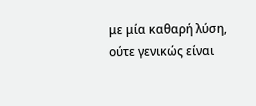με μία καθαρή λύση, ούτε γενικώς είναι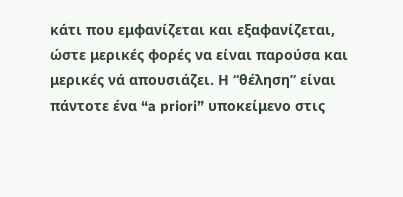κάτι που εμφανίζεται και εξαφανίζεται, ώστε μερικές φορές να είναι παρούσα και μερικές νά απουσιάζει. Η “θέληση” είναι πάντοτε ένα “a priori” υποκείμενο στις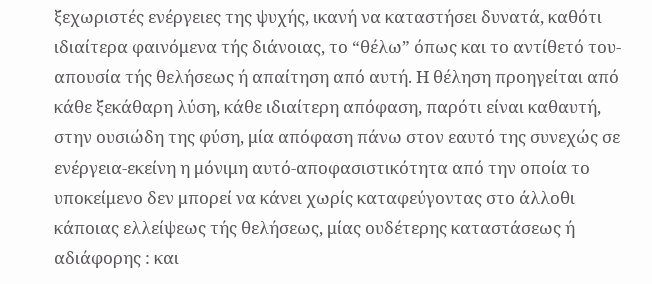ξεχωριστές ενέργειες της ψυχής, ικανή να καταστήσει δυνατά, καθότι ιδιαίτερα φαινόμενα τής διάνοιας, το “θέλω” όπως και το αντίθετό του-απουσία τής θελήσεως ή απαίτηση από αυτή. Η θέληση προηγείται από κάθε ξεκάθαρη λύση, κάθε ιδιαίτερη απόφαση, παρότι είναι καθαυτή, στην ουσιώδη της φύση, μία απόφαση πάνω στον εαυτό της συνεχώς σε ενέργεια-εκείνη η μόνιμη αυτό-αποφασιστικότητα από την οποία το υποκείμενο δεν μπορεί να κάνει χωρίς καταφεύγοντας στο άλλοθι κάποιας ελλείψεως τής θελήσεως, μίας ουδέτερης καταστάσεως ή αδιάφορης : και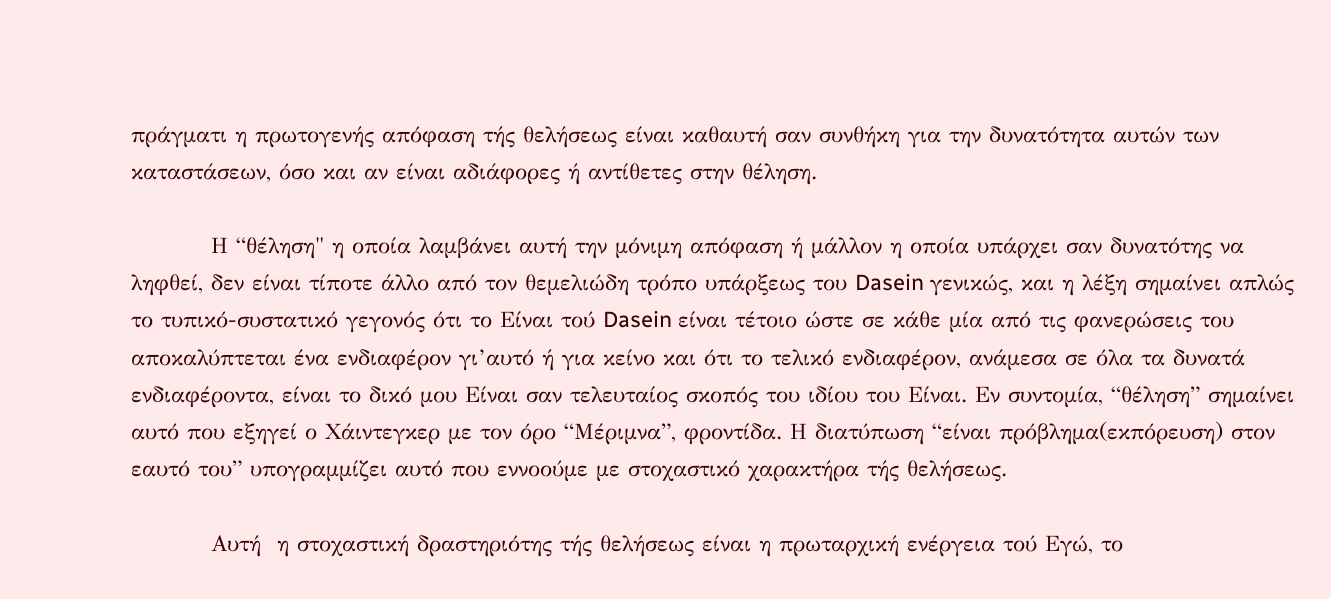πράγματι η πρωτογενής απόφαση τής θελήσεως είναι καθαυτή σαν συνθήκη για την δυνατότητα αυτών των καταστάσεων, όσο και αν είναι αδιάφορες ή αντίθετες στην θέληση.

          Η “θέληση" η οποία λαμβάνει αυτή την μόνιμη απόφαση ή μάλλον η οποία υπάρχει σαν δυνατότης να ληφθεί, δεν είναι τίποτε άλλο από τον θεμελιώδη τρόπο υπάρξεως του Dasein γενικώς, και η λέξη σημαίνει απλώς το τυπικό-συστατικό γεγονός ότι το Είναι τού Dasein είναι τέτοιο ώστε σε κάθε μία από τις φανερώσεις του αποκαλύπτεται ένα ενδιαφέρον γι’αυτό ή για κείνο και ότι το τελικό ενδιαφέρον, ανάμεσα σε όλα τα δυνατά ενδιαφέροντα, είναι το δικό μου Είναι σαν τελευταίος σκοπός του ιδίου του Είναι. Εν συντομία, “θέληση” σημαίνει αυτό που εξηγεί ο Χάιντεγκερ με τον όρο “Μέριμνα”, φροντίδα. Η διατύπωση “είναι πρόβλημα(εκπόρευση) στον εαυτό του” υπογραμμίζει αυτό που εννοούμε με στοχαστικό χαρακτήρα τής θελήσεως.

          Αυτή  η στοχαστική δραστηριότης τής θελήσεως είναι η πρωταρχική ενέργεια τού Εγώ, το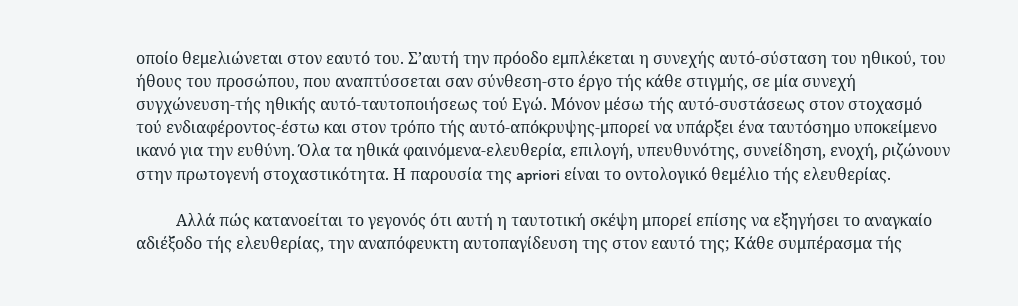οποίο θεμελιώνεται στον εαυτό του. Σ’αυτή την πρόοδο εμπλέκεται η συνεχής αυτό-σύσταση του ηθικού, του ήθους του προσώπου, που αναπτύσσεται σαν σύνθεση-στο έργο τής κάθε στιγμής, σε μία συνεχή συγχώνευση-τής ηθικής αυτό-ταυτοποιήσεως τού Εγώ. Μόνον μέσω τής αυτό-συστάσεως στον στοχασμό τού ενδιαφέροντος-έστω και στον τρόπο τής αυτό-απόκρυψης-μπορεί να υπάρξει ένα ταυτόσημο υποκείμενο ικανό για την ευθύνη. Όλα τα ηθικά φαινόμενα-ελευθερία, επιλογή, υπευθυνότης, συνείδηση, ενοχή, ριζώνουν στην πρωτογενή στοχαστικότητα. Η παρουσία της apriori είναι το οντολογικό θεμέλιο τής ελευθερίας.

          Αλλά πώς κατανοείται το γεγονός ότι αυτή η ταυτοτική σκέψη μπορεί επίσης να εξηγήσει το αναγκαίο αδιέξοδο τής ελευθερίας, την αναπόφευκτη αυτοπαγίδευση της στον εαυτό της; Κάθε συμπέρασμα τής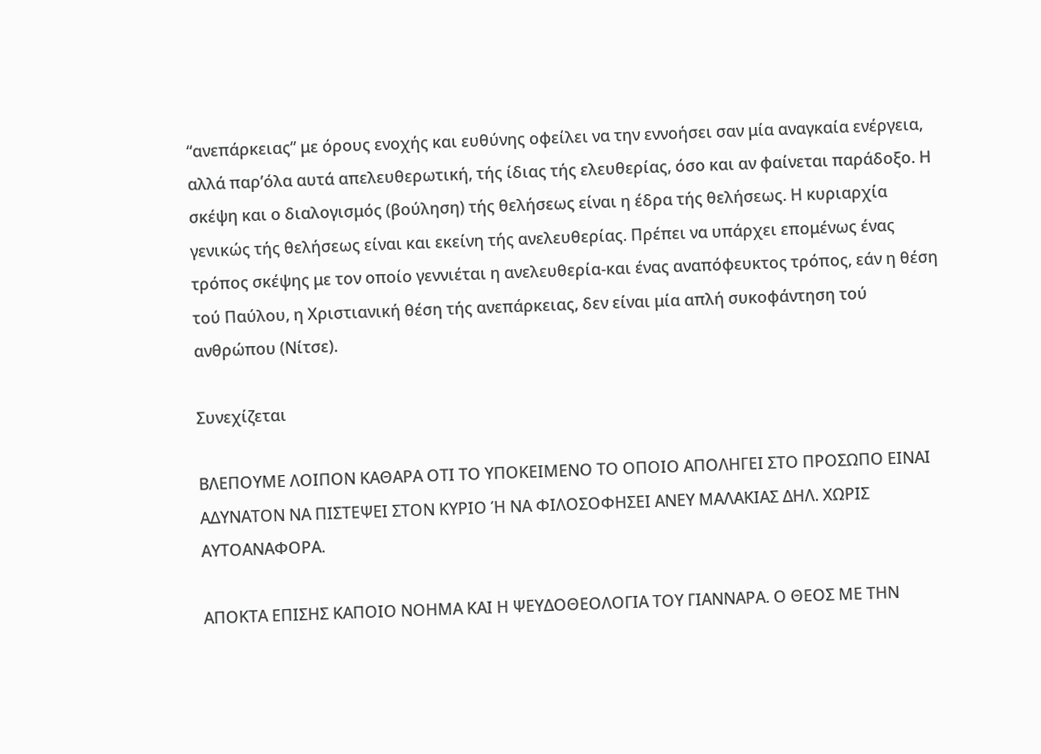“ανεπάρκειας” με όρους ενοχής και ευθύνης οφείλει να την εννοήσει σαν μία αναγκαία ενέργεια, αλλά παρ’όλα αυτά απελευθερωτική, τής ίδιας τής ελευθερίας, όσο και αν φαίνεται παράδοξο. Η σκέψη και ο διαλογισμός (βούληση) τής θελήσεως είναι η έδρα τής θελήσεως. Η κυριαρχία γενικώς τής θελήσεως είναι και εκείνη τής ανελευθερίας. Πρέπει να υπάρχει επομένως ένας τρόπος σκέψης με τον οποίο γεννιέται η ανελευθερία-και ένας αναπόφευκτος τρόπος, εάν η θέση τού Παύλου, η Χριστιανική θέση τής ανεπάρκειας, δεν είναι μία απλή συκοφάντηση τού ανθρώπου (Νίτσε).

Συνεχίζεται

ΒΛΕΠΟΥΜΕ ΛΟΙΠΟΝ ΚΑΘΑΡΑ ΟΤΙ ΤΟ ΥΠΟΚΕΙΜΕΝΟ ΤΟ ΟΠΟΙΟ ΑΠΟΛΗΓΕΙ ΣΤΟ ΠΡΟΣΩΠΟ ΕΙΝΑΙ ΑΔΥΝΑΤΟΝ ΝΑ ΠΙΣΤΕΨΕΙ ΣΤΟΝ ΚΥΡΙΟ Ή ΝΑ ΦΙΛΟΣΟΦΗΣΕΙ ΑΝΕΥ ΜΑΛΑΚΙΑΣ ΔΗΛ. ΧΩΡΙΣ ΑΥΤΟΑΝΑΦΟΡΑ.

ΑΠΟΚΤΑ ΕΠΙΣΗΣ ΚΑΠΟΙΟ ΝΟΗΜΑ ΚΑΙ Η ΨΕΥΔΟΘΕΟΛΟΓΙΑ ΤΟΥ ΓΙΑΝΝΑΡΑ. Ο ΘΕΟΣ ΜΕ ΤΗΝ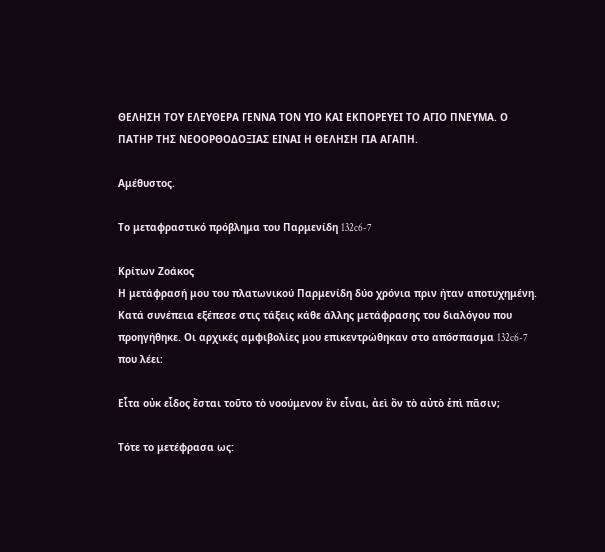ΘΕΛΗΣΗ ΤΟΥ ΕΛΕΥΘΕΡΑ ΓΕΝΝΑ ΤΟΝ ΥΙΟ ΚΑΙ ΕΚΠΟΡΕΥΕΙ ΤΟ ΑΓΙΟ ΠΝΕΥΜΑ. Ο ΠΑΤΗΡ ΤΗΣ ΝΕΟΟΡΘΟΔΟΞΙΑΣ ΕΙΝΑΙ Η ΘΕΛΗΣΗ ΓΙΑ ΑΓΑΠΗ.

Αμέθυστος.

Το μεταφραστικό πρόβλημα του Παρμενίδη 132c6-7

Κρίτων Ζοάκος
Η μετάφρασή μου του πλατωνικού Παρμενίδη δύο χρόνια πριν ήταν αποτυχημένη. Κατά συνέπεια εξέπεσε στις τάξεις κάθε άλλης μετάφρασης του διαλόγου που προηγήθηκε. Οι αρχικές αμφιβολίες μου επικεντρώθηκαν στο απόσπασμα 132c6-7 που λέει:

Εἶτα οὐκ εἶδος ἔσται τοῦτο τὸ νοούμενον ἓν εἶναι, ἀεὶ ὂν τὸ αὐτὸ ἐπὶ πᾶσιν;

Τότε το μετέφρασα ως: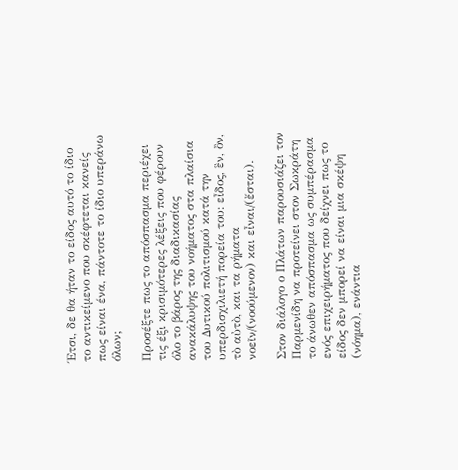Έτσι, δε θα ήταν το είδος αυτό το ίδιο το αντικείμενο που σκέφτεται κανείς πως είναι ένα, πάντοτε το ίδιο υπεράνω όλων;

Προσέξτε πως το απόσπασμα περιέχει τις έξι κρισιμότερες λέξεις που φέρουν όλο το βάρος της διαδικασίας ανακάλυψης του νοήματος στα πλαίσια του Δυτικού πολιτισμού κατά την υπερδισχιλιετή πορεία του: εἶδος, ἓν, ὂν, τὸ αὐτὸ, και τα ρήματα νοεῖν/(νοούμενον) και εἶναι/(ἔσται).

Στον διάλογο ο Πλάτων παρουσιάζει τον Παρμενίδη να προτείνει στον Σωκράτη το άνωθεν απόσπασμα ως συμπέρασμα ενός επιχειρήματος που δείχνει πως το είδος δεν μπορεί να είναι μια σκέψη (νόημα), ενάντια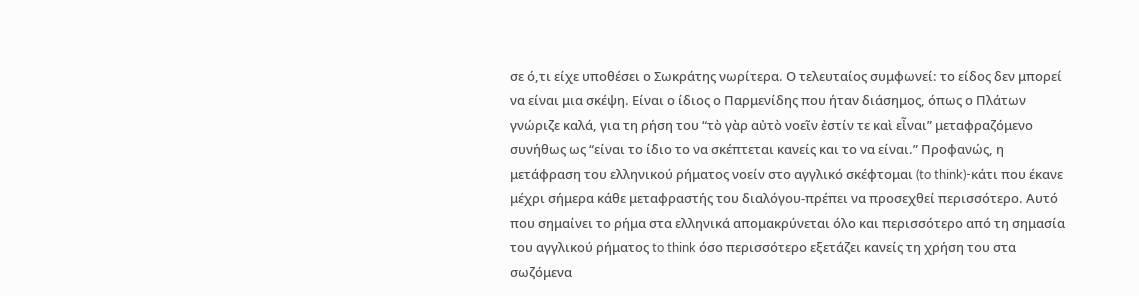σε ό,τι είχε υποθέσει ο Σωκράτης νωρίτερα. Ο τελευταίος συμφωνεί: το είδος δεν μπορεί να είναι μια σκέψη. Είναι ο ίδιος ο Παρμενίδης που ήταν διάσημος, όπως ο Πλάτων γνώριζε καλά, για τη ρήση του “τὸ γὰρ αὐτὸ νοεῖν ἐστίν τε καὶ εἶναι” μεταφραζόμενο συνήθως ως “είναι το ίδιο το να σκέπτεται κανείς και το να είναι.” Προφανώς, η μετάφραση του ελληνικού ρήματος νοείν στο αγγλικό σκέφτομαι (to think)-κάτι που έκανε μέχρι σήμερα κάθε μεταφραστής του διαλόγου-πρέπει να προσεχθεί περισσότερο. Αυτό που σημαίνει το ρήμα στα ελληνικά απομακρύνεται όλο και περισσότερο από τη σημασία του αγγλικού ρήματος to think όσο περισσότερο εξετάζει κανείς τη χρήση του στα σωζόμενα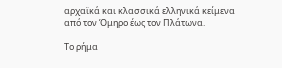αρχαϊκά και κλασσικά ελληνικά κείμενα από τον Όμηρο έως τον Πλάτωνα.

Το ρήμα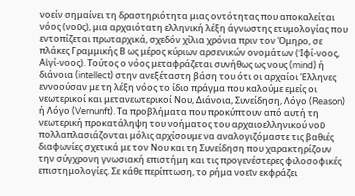νοείν σημαίνει τη δραστηριότητα μιας οντότητας που αποκαλείται νόος (νοῦς), μια αρχαιότατη ελληνική λέξη άγνωστης ετυμολογίας που εντοπίζεται πρωταρχικά, σχεδόν χίλια χρόνια πριν τον Όμηρο, σε πλάκες Γραμμικής Β ως μέρος κύριων αρσενικών ονομάτων (Ἰφί-νοος, Αἰγί-νοος). Τούτος ο νόος μεταφράζεται συνήθως ως νους (mind) ή διάνοια (intellect) στην ανεξέταστη βάση του ότι οι αρχαίοι Έλληνες εννοούσαν με τη λέξη νόος το ίδιο πράγμα που καλούμε εμείς οι νεωτερικοί και μετανεωτερικοί Νου, Διάνοια, Συνείδηση, Λόγο (Reason) ή Λόγο (Vernunft). Tα προβλήματα που προκύπτουν από αυτή τη νεωτερική προκατάληψη του νοήματος του αρχαιοελληνικού νοῦ πολλαπλασιάζονται μόλις αρχίσουμε να αναλογιζόμαστε τις βαθιές διαφωνίες σχετικά με τον Νου και τη Συνείδηση που χαρακτηρίζουν την σύγχρονη γνωσιακή επιστήμη και τις προγενέστερες φιλοσοφικές επιστημολογίες. Σε κάθε περίπτωση, το ρήμα νοεῖν εκφράζει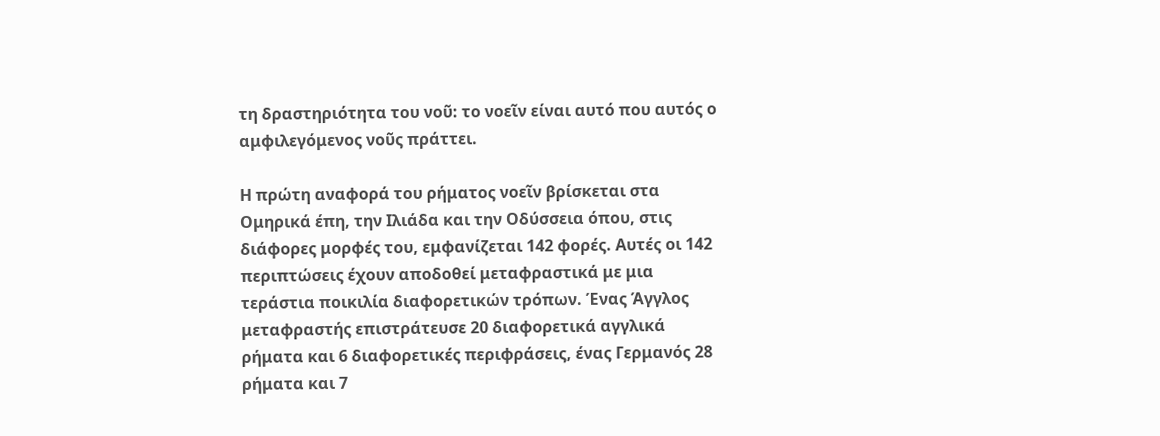τη δραστηριότητα του νοῦ: το νοεῖν είναι αυτό που αυτός ο αμφιλεγόμενος νοῦς πράττει.

Η πρώτη αναφορά του ρήματος νοεῖν βρίσκεται στα Ομηρικά έπη, την Ιλιάδα και την Οδύσσεια όπου, στις διάφορες μορφές του, εμφανίζεται 142 φορές. Αυτές οι 142 περιπτώσεις έχουν αποδοθεί μεταφραστικά με μια τεράστια ποικιλία διαφορετικών τρόπων. Ένας Άγγλος μεταφραστής επιστράτευσε 20 διαφορετικά αγγλικά ρήματα και 6 διαφορετικές περιφράσεις, ένας Γερμανός 28 ρήματα και 7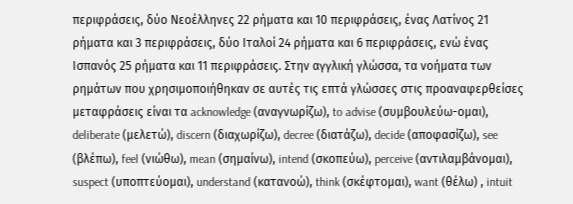περιφράσεις, δύο Νεοέλληνες 22 ρήματα και 10 περιφράσεις, ένας Λατίνος 21 ρήματα και 3 περιφράσεις, δύο Ιταλοί 24 ρήματα και 6 περιφράσεις, ενώ ένας Ισπανός 25 ρήματα και 11 περιφράσεις. Στην αγγλική γλώσσα, τα νοήματα των ρημάτων που χρησιμοποιήθηκαν σε αυτές τις επτά γλώσσες στις προαναφερθείσες μεταφράσεις είναι τα acknowledge (αναγνωρίζω), to advise (συμβουλεύω-ομαι), deliberate (μελετώ), discern (διαχωρίζω), decree (διατάζω), decide (αποφασίζω), see (βλέπω), feel (νιώθω), mean (σημαίνω), intend (σκοπεύω), perceive (αντιλαμβάνομαι), suspect (υποπτεύομαι), understand (κατανοώ), think (σκέφτομαι), want (θέλω) , intuit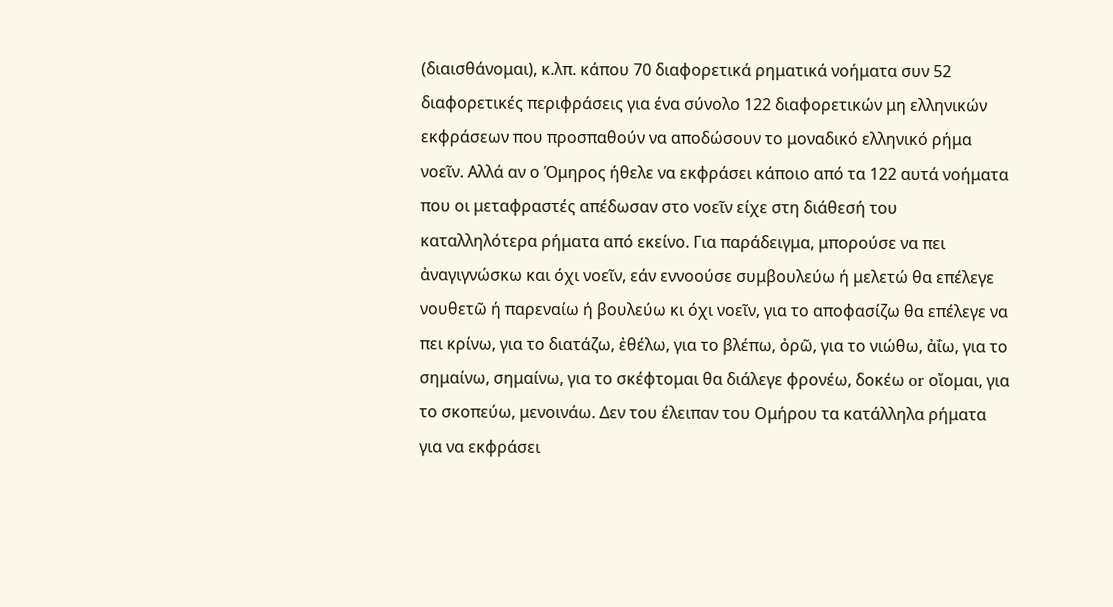(διαισθάνομαι), κ.λπ. κάπου 70 διαφορετικά ρηματικά νοήματα συν 52 διαφορετικές περιφράσεις για ένα σύνολο 122 διαφορετικών μη ελληνικών εκφράσεων που προσπαθούν να αποδώσουν το μοναδικό ελληνικό ρήμα νοεῖν. Αλλά αν ο Όμηρος ήθελε να εκφράσει κάποιο από τα 122 αυτά νοήματα που οι μεταφραστές απέδωσαν στο νοεῖν είχε στη διάθεσή του καταλληλότερα ρήματα από εκείνο. Για παράδειγμα, μπορούσε να πει ἀναγιγνώσκω και όχι νοεῖν, εάν εννοούσε συμβουλεύω ή μελετώ θα επέλεγε νουθετῶ ή παρεναίω ή βουλεύω κι όχι νοεῖν, για το αποφασίζω θα επέλεγε να πει κρίνω, για το διατάζω, ἐθέλω, για το βλέπω, ὀρῶ, για το νιώθω, ἀΐω, για το σημαίνω, σημαίνω, για το σκέφτομαι θα διάλεγε φρονέω, δοκέω or οἴομαι, για το σκοπεύω, μενοινάω. Δεν του έλειπαν του Ομήρου τα κατάλληλα ρήματα για να εκφράσει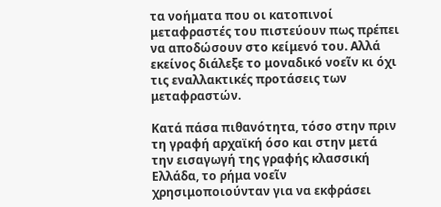τα νοήματα που οι κατοπινοί μεταφραστές του πιστεύουν πως πρέπει να αποδώσουν στο κείμενό του. Αλλά εκείνος διάλεξε το μοναδικό νοεῖν κι όχι τις εναλλακτικές προτάσεις των μεταφραστών.

Κατά πάσα πιθανότητα, τόσο στην πριν τη γραφή αρχαϊκή όσο και στην μετά την εισαγωγή της γραφής κλασσική Ελλάδα, το ρήμα νοεῖν χρησιμοποιούνταν για να εκφράσει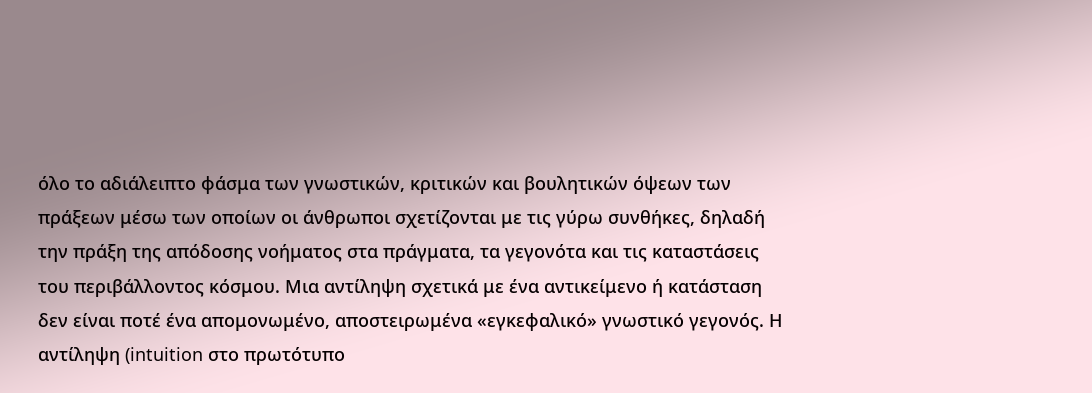όλο το αδιάλειπτο φάσμα των γνωστικών, κριτικών και βουλητικών όψεων των πράξεων μέσω των οποίων οι άνθρωποι σχετίζονται με τις γύρω συνθήκες, δηλαδή την πράξη της απόδοσης νοήματος στα πράγματα, τα γεγονότα και τις καταστάσεις του περιβάλλοντος κόσμου. Μια αντίληψη σχετικά με ένα αντικείμενο ή κατάσταση δεν είναι ποτέ ένα απομονωμένο, αποστειρωμένα «εγκεφαλικό» γνωστικό γεγονός. Η αντίληψη (intuition στο πρωτότυπο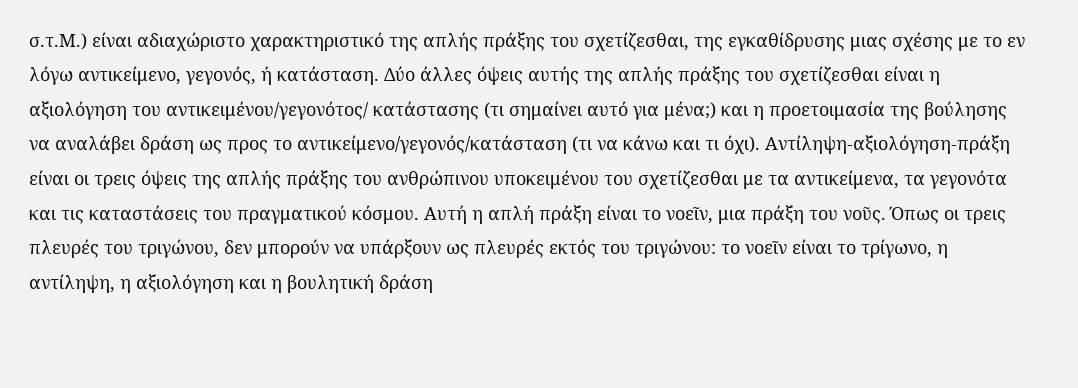σ.τ.Μ.) είναι αδιαχώριστο χαρακτηριστικό της απλής πράξης του σχετίζεσθαι, της εγκαθίδρυσης μιας σχέσης με το εν λόγω αντικείμενο, γεγονός, ή κατάσταση. Δύο άλλες όψεις αυτής της απλής πράξης του σχετίζεσθαι είναι η αξιολόγηση του αντικειμένου/γεγονότος/ κατάστασης (τι σημαίνει αυτό για μένα;) και η προετοιμασία της βούλησης να αναλάβει δράση ως προς το αντικείμενο/γεγονός/κατάσταση (τι να κάνω και τι όχι). Αντίληψη-αξιολόγηση-πράξη είναι οι τρεις όψεις της απλής πράξης του ανθρώπινου υποκειμένου του σχετίζεσθαι με τα αντικείμενα, τα γεγονότα και τις καταστάσεις του πραγματικού κόσμου. Αυτή η απλή πράξη είναι το νοεῖν, μια πράξη του νοῦς. Όπως οι τρεις πλευρές του τριγώνου, δεν μπορούν να υπάρξουν ως πλευρές εκτός του τριγώνου: το νοεῖν είναι το τρίγωνο, η αντίληψη, η αξιολόγηση και η βουλητική δράση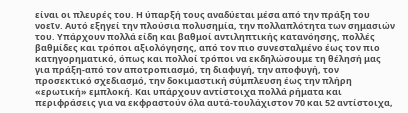είναι οι πλευρές του. Η ύπαρξή τους αναδύεται μέσα από την πράξη του νοεῖν. Αυτό εξηγεί την πλούσια πολυσημία, την πολλαπλότητα των σημασιών του. Υπάρχουν πολλά είδη και βαθμοί αντιληπτικής κατανόησης, πολλές βαθμίδες και τρόποι αξιολόγησης, από τον πιο συνεσταλμένο έως τον πιο κατηγορηματικό, όπως και πολλοί τρόποι να εκδηλώσουμε τη θέλησή μας για πράξη-από τον αποτροπιασμό, τη διαφυγή, την αποφυγή, τον προσεκτικό σχεδιασμό, την δοκιμαστική σύμπλευση έως την πλήρη «ερωτική» εμπλοκή. Και υπάρχουν αντίστοιχα πολλά ρήματα και περιφράσεις για να εκφραστούν όλα αυτά-τουλάχιστον 70 και 52 αντίστοιχα,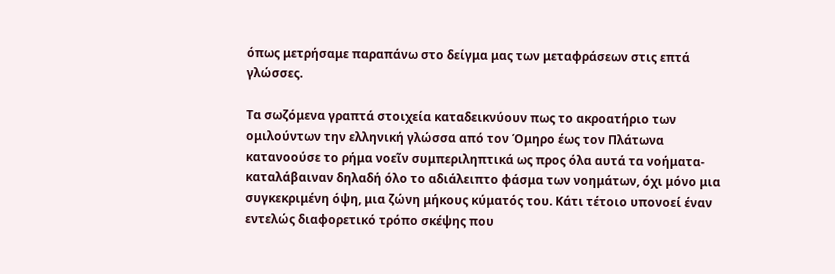όπως μετρήσαμε παραπάνω στο δείγμα μας των μεταφράσεων στις επτά γλώσσες.

Τα σωζόμενα γραπτά στοιχεία καταδεικνύουν πως το ακροατήριο των ομιλούντων την ελληνική γλώσσα από τον Όμηρο έως τον Πλάτωνα κατανοούσε το ρήμα νοεῖν συμπεριληπτικά ως προς όλα αυτά τα νοήματα-καταλάβαιναν δηλαδή όλο το αδιάλειπτο φάσμα των νοημάτων, όχι μόνο μια συγκεκριμένη όψη, μια ζώνη μήκους κύματός του. Κάτι τέτοιο υπονοεί έναν εντελώς διαφορετικό τρόπο σκέψης που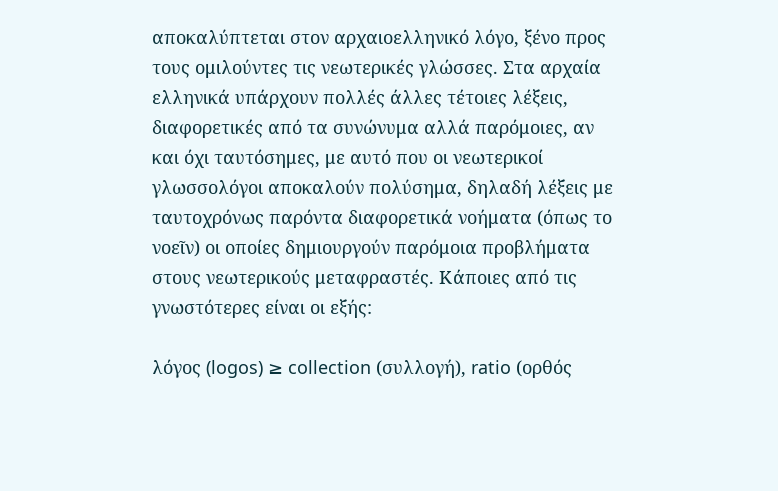αποκαλύπτεται στον αρχαιοελληνικό λόγο, ξένο προς τους ομιλούντες τις νεωτερικές γλώσσες. Στα αρχαία ελληνικά υπάρχουν πολλές άλλες τέτοιες λέξεις, διαφορετικές από τα συνώνυμα αλλά παρόμοιες, αν και όχι ταυτόσημες, με αυτό που οι νεωτερικοί γλωσσολόγοι αποκαλούν πολύσημα, δηλαδή λέξεις με ταυτοχρόνως παρόντα διαφορετικά νοήματα (όπως το νοεῖν) οι οποίες δημιουργούν παρόμοια προβλήματα στους νεωτερικούς μεταφραστές. Κάποιες από τις γνωστότερες είναι οι εξής:

λόγος (logos) ≥ collection (συλλογή), ratio (ορθός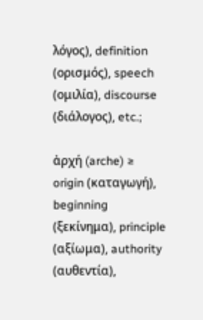λόγος), definition (ορισμός), speech (ομιλία), discourse (διάλογος), etc.;

ἀρχή (arche) ≥ origin (καταγωγή), beginning (ξεκίνημα), principle (αξίωμα), authority (αυθεντία),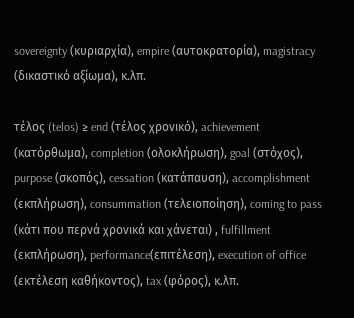sovereignty (κυριαρχία), empire (αυτοκρατορία), magistracy (δικαστικό αξίωμα), κ.λπ.

τέλος (telos) ≥ end (τέλος χρονικό), achievement (κατόρθωμα), completion (ολοκλήρωση), goal (στόχος), purpose (σκοπός), cessation (κατάπαυση), accomplishment (εκπλήρωση), consummation (τελειοποίηση), coming to pass (κάτι που περνά χρονικά και χάνεται) , fulfillment (εκπλήρωση), performance(επιτέλεση), execution of office (εκτέλεση καθήκοντος), tax (φόρος), κ.λπ.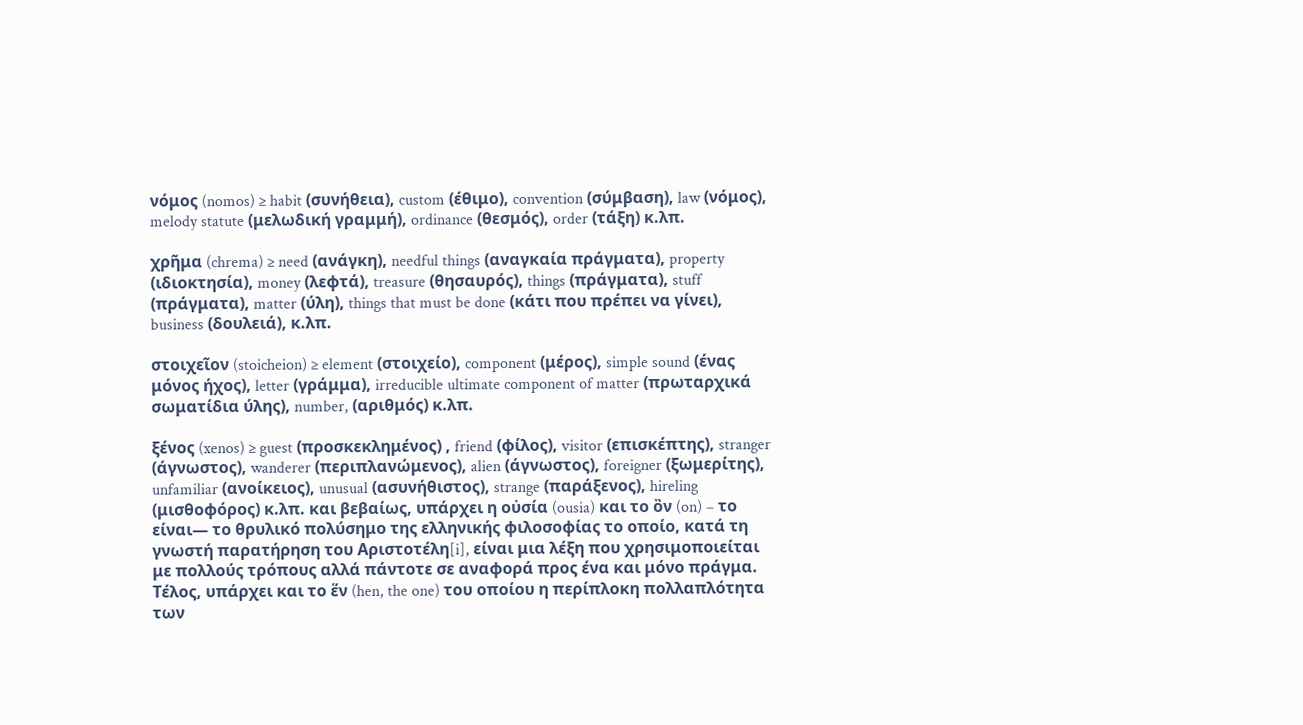νόμος (nomos) ≥ habit (συνήθεια), custom (έθιμο), convention (σύμβαση), law (νόμος), melody statute (μελωδική γραμμή), ordinance (θεσμός), order (τάξη) κ.λπ.

χρῆμα (chrema) ≥ need (ανάγκη), needful things (αναγκαία πράγματα), property (ιδιοκτησία), money (λεφτά), treasure (θησαυρός), things (πράγματα), stuff (πράγματα), matter (ύλη), things that must be done (κάτι που πρέπει να γίνει), business (δουλειά), κ.λπ.

στοιχεῖον (stoicheion) ≥ element (στοιχείο), component (μέρος), simple sound (ένας μόνος ήχος), letter (γράμμα), irreducible ultimate component of matter (πρωταρχικά σωματίδια ύλης), number, (αριθμός) κ.λπ.

ξένος (xenos) ≥ guest (προσκεκλημένος) , friend (φίλος), visitor (επισκέπτης), stranger (άγνωστος), wanderer (περιπλανώμενος), alien (άγνωστος), foreigner (ξωμερίτης), unfamiliar (ανοίκειος), unusual (ασυνήθιστος), strange (παράξενος), hireling (μισθοφόρος) κ.λπ. και βεβαίως, υπάρχει η οὐσία (ousia) και το ὂν (on) – το είναι— το θρυλικό πολύσημο της ελληνικής φιλοσοφίας το οποίο, κατά τη γνωστή παρατήρηση του Αριστοτέλη[i], είναι μια λέξη που χρησιμοποιείται με πολλούς τρόπους αλλά πάντοτε σε αναφορά προς ένα και μόνο πράγμα. Τέλος, υπάρχει και το ἕν (hen, the one) του οποίου η περίπλοκη πολλαπλότητα των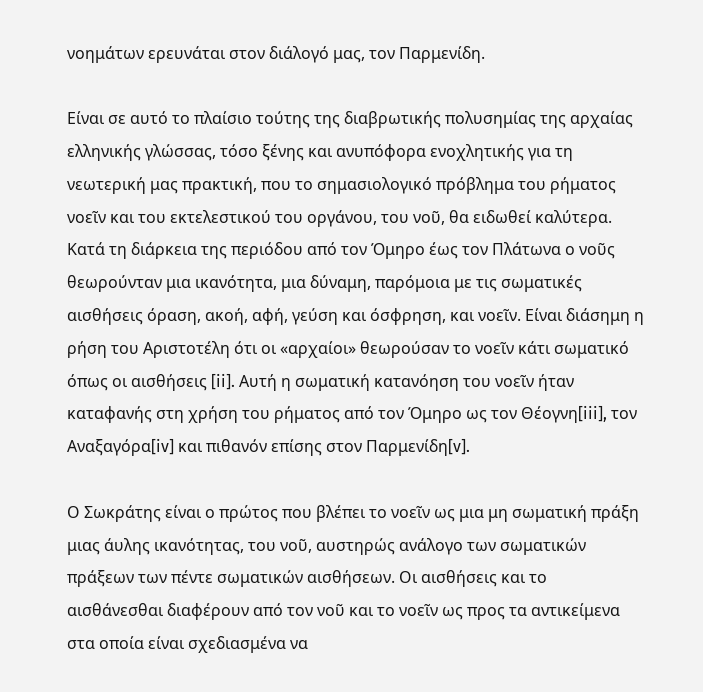νοημάτων ερευνάται στον διάλογό μας, τον Παρμενίδη.

Είναι σε αυτό το πλαίσιο τούτης της διαβρωτικής πολυσημίας της αρχαίας ελληνικής γλώσσας, τόσο ξένης και ανυπόφορα ενοχλητικής για τη νεωτερική μας πρακτική, που το σημασιολογικό πρόβλημα του ρήματος νοεῖν και του εκτελεστικού του οργάνου, του νοῦ, θα ειδωθεί καλύτερα. Κατά τη διάρκεια της περιόδου από τον Όμηρο έως τον Πλάτωνα ο νοῦς θεωρούνταν μια ικανότητα, μια δύναμη, παρόμοια με τις σωματικές αισθήσεις όραση, ακοή, αφή, γεύση και όσφρηση, και νοεῖν. Είναι διάσημη η ρήση του Αριστοτέλη ότι οι «αρχαίοι» θεωρούσαν το νοεῖν κάτι σωματικό όπως οι αισθήσεις [ii]. Αυτή η σωματική κατανόηση του νοεῖν ήταν καταφανής στη χρήση του ρήματος από τον Όμηρο ως τον Θέογνη[iii], τον Αναξαγόρα[iv] και πιθανόν επίσης στον Παρμενίδη[v].

Ο Σωκράτης είναι ο πρώτος που βλέπει το νοεῖν ως μια μη σωματική πράξη μιας άυλης ικανότητας, του νοῦ, αυστηρώς ανάλογο των σωματικών πράξεων των πέντε σωματικών αισθήσεων. Οι αισθήσεις και το αισθάνεσθαι διαφέρουν από τον νοῦ και το νοεῖν ως προς τα αντικείμενα στα οποία είναι σχεδιασμένα να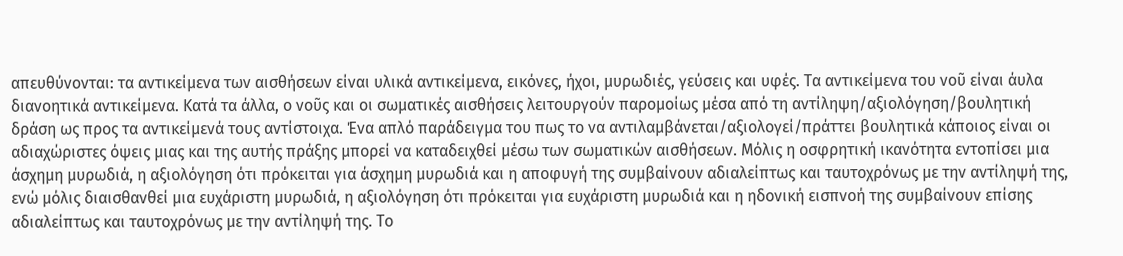απευθύνονται: τα αντικείμενα των αισθήσεων είναι υλικά αντικείμενα, εικόνες, ήχοι, μυρωδιές, γεύσεις και υφές. Τα αντικείμενα του νοῦ είναι άυλα διανοητικά αντικείμενα. Κατά τα άλλα, ο νοῦς και οι σωματικές αισθήσεις λειτουργούν παρομοίως μέσα από τη αντίληψη/αξιολόγηση/βουλητική δράση ως προς τα αντικείμενά τους αντίστοιχα. Ένα απλό παράδειγμα του πως το να αντιλαμβάνεται/αξιολογεί/πράττει βουλητικά κάποιος είναι οι αδιαχώριστες όψεις μιας και της αυτής πράξης μπορεί να καταδειχθεί μέσω των σωματικών αισθήσεων. Μόλις η οσφρητική ικανότητα εντοπίσει μια άσχημη μυρωδιά, η αξιολόγηση ότι πρόκειται για άσχημη μυρωδιά και η αποφυγή της συμβαίνουν αδιαλείπτως και ταυτοχρόνως με την αντίληψή της, ενώ μόλις διαισθανθεί μια ευχάριστη μυρωδιά, η αξιολόγηση ότι πρόκειται για ευχάριστη μυρωδιά και η ηδονική εισπνοή της συμβαίνουν επίσης αδιαλείπτως και ταυτοχρόνως με την αντίληψή της. Το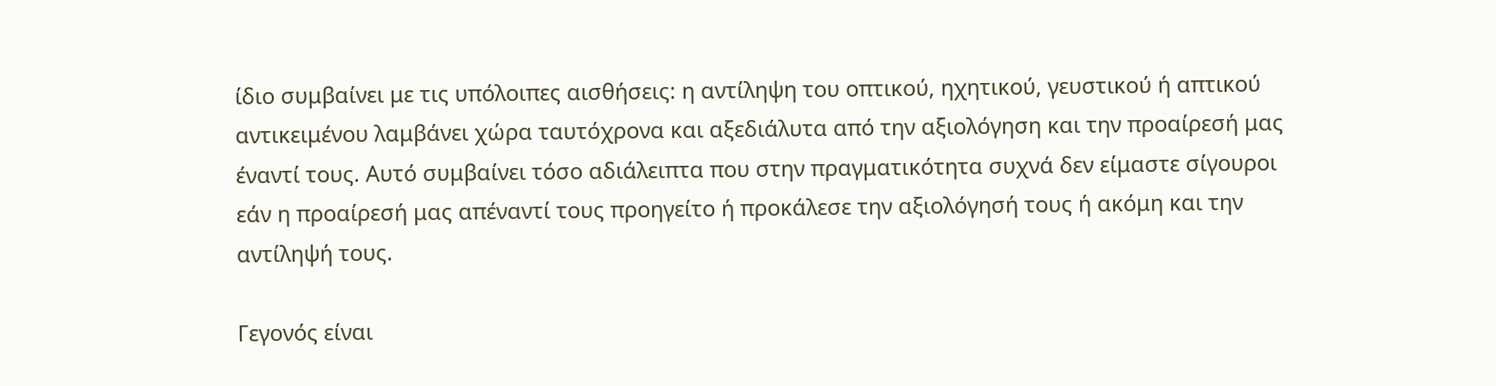ίδιο συμβαίνει με τις υπόλοιπες αισθήσεις: η αντίληψη του οπτικού, ηχητικού, γευστικού ή απτικού αντικειμένου λαμβάνει χώρα ταυτόχρονα και αξεδιάλυτα από την αξιολόγηση και την προαίρεσή μας έναντί τους. Αυτό συμβαίνει τόσο αδιάλειπτα που στην πραγματικότητα συχνά δεν είμαστε σίγουροι εάν η προαίρεσή μας απέναντί τους προηγείτο ή προκάλεσε την αξιολόγησή τους ή ακόμη και την αντίληψή τους.

Γεγονός είναι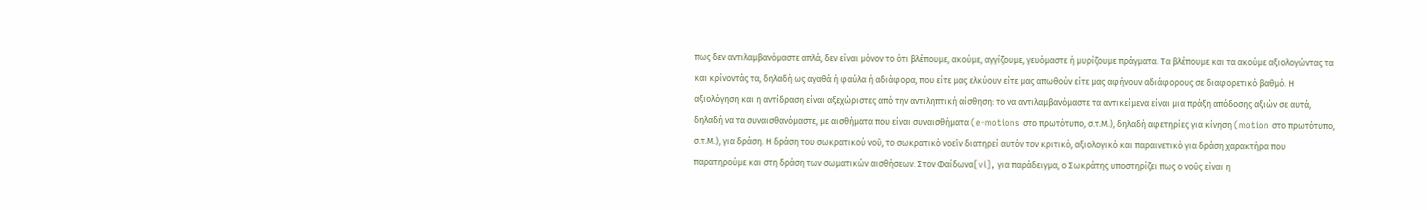πως δεν αντιλαμβανόμαστε απλά, δεν είναι μόνον το ότι βλέπουμε, ακούμε, αγγίζουμε, γευόμαστε ή μυρίζουμε πράγματα. Τα βλέπουμε και τα ακούμε αξιολογώντας τα και κρίνοντάς τα, δηλαδή ως αγαθά ή φαύλα ή αδιάφορα, που είτε μας ελκύουν είτε μας απωθούν είτε μας αφήνουν αδιάφορους σε διαφορετικό βαθμό. Η αξιολόγηση και η αντίδραση είναι αξεχώριστες από την αντιληπτική αίσθηση: το να αντιλαμβανόμαστε τα αντικείμενα είναι μια πράξη απόδοσης αξιών σε αυτά, δηλαδή να τα συναισθανόμαστε, με αισθήματα που είναι συναισθήματα (e-motions στο πρωτότυπο, σ.τ.Μ.), δηλαδή αφετηρίες για κίνηση (motion στο πρωτότυπο, σ.τ.Μ.), για δράση. Η δράση του σωκρατικού νοῦ, το σωκρατικό νοεῖν διατηρεί αυτόν τον κριτικό, αξιολογικό και παραινετικό για δράση χαρακτήρα που παρατηρούμε και στη δράση των σωματικών αισθήσεων. Στον Φαίδωνα[vi], για παράδειγμα, ο Σωκράτης υποστηρίζει πως ο νοῦς είναι η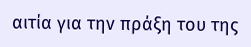αιτία για την πράξη του της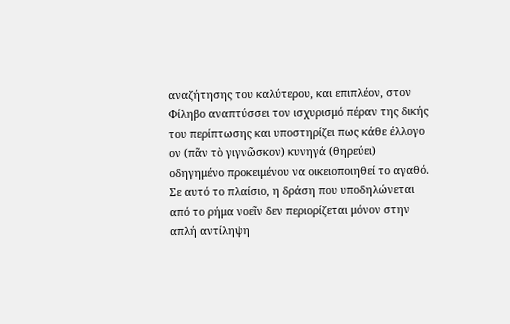αναζήτησης του καλύτερου, και επιπλέον, στον Φίληβο αναπτύσσει τον ισχυρισμό πέραν της δικής του περίπτωσης και υποστηρίζει πως κάθε έλλογο ον (πᾶν τὸ γιγνῶσκον) κυνηγά (θηρεύει) οδηγημένο προκειμένου να οικειοποιηθεί το αγαθό. Σε αυτό το πλαίσιο, η δράση που υποδηλώνεται από το ρήμα νοεῖν δεν περιορίζεται μόνον στην απλή αντίληψη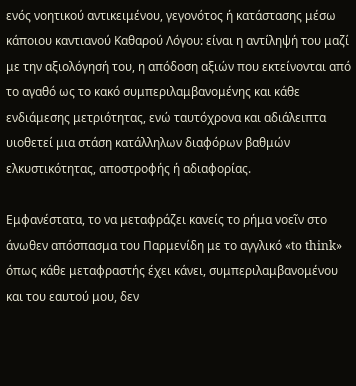ενός νοητικού αντικειμένου, γεγονότος ή κατάστασης μέσω κάποιου καντιανού Καθαρού Λόγου: είναι η αντίληψή του μαζί με την αξιολόγησή του, η απόδοση αξιών που εκτείνονται από το αγαθό ως το κακό συμπεριλαμβανομένης και κάθε ενδιάμεσης μετριότητας, ενώ ταυτόχρονα και αδιάλειπτα υιοθετεί μια στάση κατάλληλων διαφόρων βαθμών ελκυστικότητας, αποστροφής ή αδιαφορίας.

Εμφανέστατα, το να μεταφράζει κανείς το ρήμα νοεῖν στο άνωθεν απόσπασμα του Παρμενίδη με το αγγλικό «to think» όπως κάθε μεταφραστής έχει κάνει, συμπεριλαμβανομένου και του εαυτού μου, δεν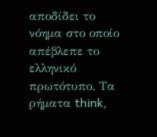αποδίδει το νόημα στο οποίο απέβλεπε το ελληνικό πρωτότυπο. Τα ρήματα think,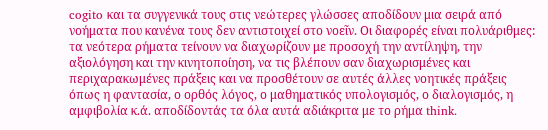cogito και τα συγγενικά τους στις νεώτερες γλώσσες αποδίδουν μια σειρά από νοήματα που κανένα τους δεν αντιστοιχεί στο νοεῖν. Οι διαφορές είναι πολυάριθμες: τα νεότερα ρήματα τείνουν να διαχωρίζουν με προσοχή την αντίληψη, την αξιολόγηση και την κινητοποίηση, να τις βλέπουν σαν διαχωρισμένες και περιχαρακωμένες πράξεις και να προσθέτουν σε αυτές άλλες νοητικές πράξεις όπως η φαντασία, ο ορθός λόγος, ο μαθηματικός υπολογισμός, ο διαλογισμός, η αμφιβολία κ.ά. αποδίδοντάς τα όλα αυτά αδιάκριτα με το ρήμα think.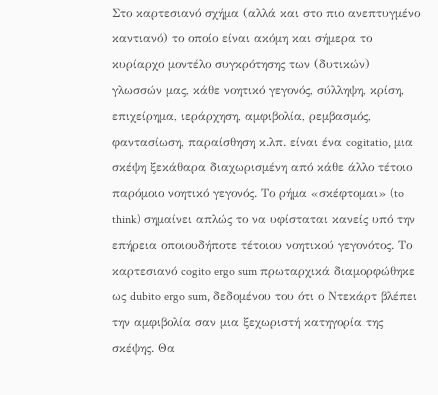Στο καρτεσιανό σχήμα (αλλά και στο πιο ανεπτυγμένο καντιανό) το οποίο είναι ακόμη και σήμερα το κυρίαρχο μοντέλο συγκρότησης των (δυτικών) γλωσσών μας, κάθε νοητικό γεγονός, σύλληψη, κρίση, επιχείρημα, ιεράρχηση, αμφιβολία, ρεμβασμός, φαντασίωση, παραίσθηση κ.λπ. είναι ένα cogitatio, μια σκέψη ξεκάθαρα διαχωρισμένη από κάθε άλλο τέτοιο παρόμοιο νοητικό γεγονός. Το ρήμα «σκέφτομαι» (to think) σημαίνει απλώς το να υφίσταται κανείς υπό την επήρεια οποιουδήποτε τέτοιου νοητικού γεγονότος. Το καρτεσιανό cogito ergo sum πρωταρχικά διαμορφώθηκε ως dubito ergo sum, δεδομένου του ότι ο Ντεκάρτ βλέπει την αμφιβολία σαν μια ξεχωριστή κατηγορία της σκέψης. Θα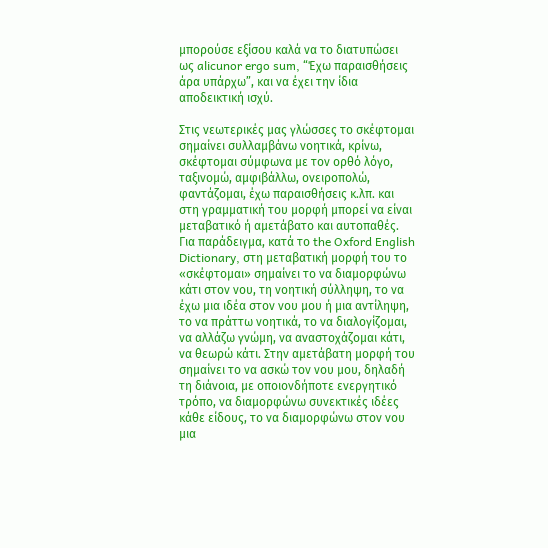μπορούσε εξίσου καλά να το διατυπώσει ως alicunor ergo sum, “Έχω παραισθήσεις άρα υπάρχω”, και να έχει την ίδια αποδεικτική ισχύ.

Στις νεωτερικές μας γλώσσες το σκέφτομαι σημαίνει συλλαμβάνω νοητικά, κρίνω, σκέφτομαι σύμφωνα με τον ορθό λόγο, ταξινομώ, αμφιβάλλω, ονειροπολώ, φαντάζομαι, έχω παραισθήσεις κ.λπ. και στη γραμματική του μορφή μπορεί να είναι μεταβατικό ή αμετάβατο και αυτοπαθές. Για παράδειγμα, κατά το the Oxford English Dictionary, στη μεταβατική μορφή του το «σκέφτομαι» σημαίνει το να διαμορφώνω κάτι στον νου, τη νοητική σύλληψη, το να έχω μια ιδέα στον νου μου ή μια αντίληψη, το να πράττω νοητικά, το να διαλογίζομαι, να αλλάζω γνώμη, να αναστοχάζομαι κάτι, να θεωρώ κάτι. Στην αμετάβατη μορφή του σημαίνει το να ασκώ τον νου μου, δηλαδή τη διάνοια, με οποιονδήποτε ενεργητικό τρόπο, να διαμορφώνω συνεκτικές ιδέες κάθε είδους, το να διαμορφώνω στον νου μια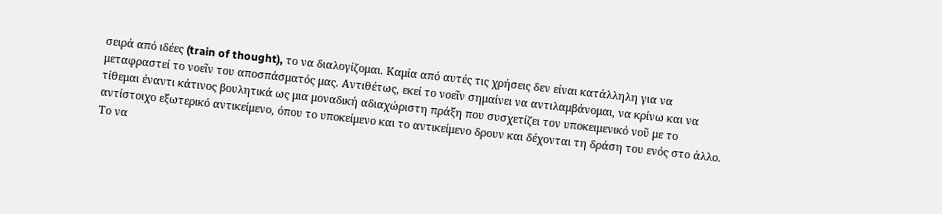σειρά από ιδέες (train of thought), το να διαλογίζομαι. Καμία από αυτές τις χρήσεις δεν είναι κατάλληλη για να μεταφραστεί το νοεῖν του αποσπάσματός μας. Αντιθέτως, εκεί το νοεῖν σημαίνει να αντιλαμβάνομαι, να κρίνω και να τίθεμαι έναντι κάτινος βουλητικά ως μια μοναδική αδιαχώριστη πράξη που συσχετίζει τον υποκειμενικό νοῦ με το αντίστοιχο εξωτερικό αντικείμενο, όπου το υποκείμενο και το αντικείμενο δρουν και δέχονται τη δράση του ενός στο άλλο. Το να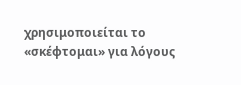χρησιμοποιείται το «σκέφτομαι» για λόγους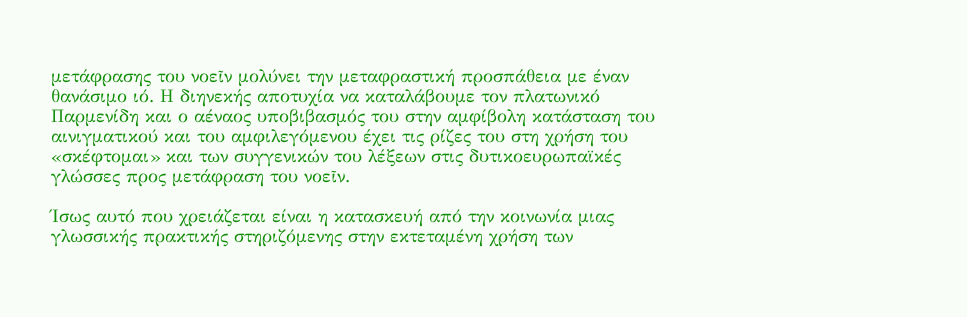μετάφρασης του νοεῖν μολύνει την μεταφραστική προσπάθεια με έναν θανάσιμο ιό. Η διηνεκής αποτυχία να καταλάβουμε τον πλατωνικό Παρμενίδη και ο αέναος υποβιβασμός του στην αμφίβολη κατάσταση του αινιγματικού και του αμφιλεγόμενου έχει τις ρίζες του στη χρήση του «σκέφτομαι» και των συγγενικών του λέξεων στις δυτικοευρωπαϊκές γλώσσες προς μετάφραση του νοεῖν.

Ίσως αυτό που χρειάζεται είναι η κατασκευή από την κοινωνία μιας γλωσσικής πρακτικής στηριζόμενης στην εκτεταμένη χρήση των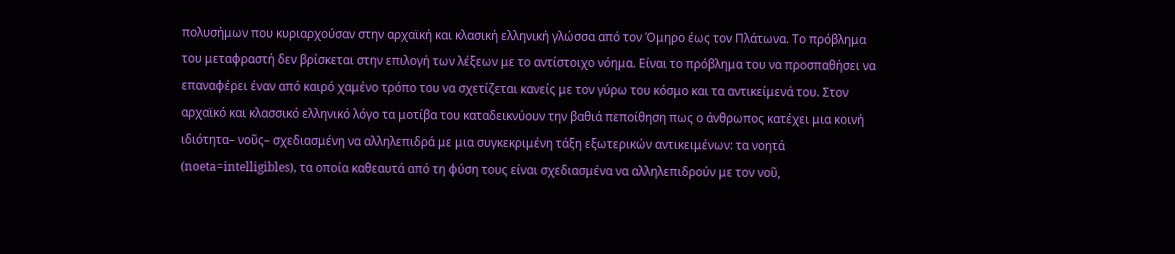πολυσήμων που κυριαρχούσαν στην αρχαϊκή και κλασική ελληνική γλώσσα από τον Όμηρο έως τον Πλάτωνα. Το πρόβλημα του μεταφραστή δεν βρίσκεται στην επιλογή των λέξεων με το αντίστοιχο νόημα. Είναι το πρόβλημα του να προσπαθήσει να επαναφέρει έναν από καιρό χαμένο τρόπο του να σχετίζεται κανείς με τον γύρω του κόσμο και τα αντικείμενά του. Στον αρχαϊκό και κλασσικό ελληνικό λόγο τα μοτίβα του καταδεικνύουν την βαθιά πεποίθηση πως ο άνθρωπος κατέχει μια κοινή ιδιότητα– νοῦς– σχεδιασμένη να αλληλεπιδρά με μια συγκεκριμένη τάξη εξωτερικών αντικειμένων: τα νοητά (noeta=intelligibles), τα οποία καθεαυτά από τη φύση τους είναι σχεδιασμένα να αλληλεπιδρούν με τον νοῦ,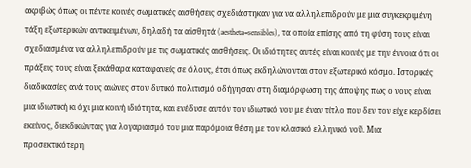ακριβώς όπως οι πέντε κοινές σωματικές αισθήσεις σχεδιάστηκαν για να αλληλεπιδρούν με μια συγκεκριμένη τάξη εξωτερικών αντικειμένων, δηλαδή τα αἰσθητά (aestheta=sensibles), τα οποία επίσης από τη φύση τους είναι σχεδιασμένα να αλληλεπιδρούν με τις σωματικές αισθήσεις. Οι ιδιότητες αυτές είναι κοινές με την έννοια ότι οι πράξεις τους είναι ξεκάθαρα καταφανείς σε όλους, έτσι όπως εκδηλώνονται στον εξωτερικό κόσμο. Ιστορικές διαδικασίες ανά τους αιώνες στον δυτικό πολιτισμό οδήγησαν στη διαμόρφωση της άποψης πως ο νους είναι μια ιδιωτική κι όχι μια κοινή ιδιότητα, και ενέδυσε αυτόν τον ιδιωτικό νου με έναν τίτλο που δεν τον είχε κερδίσει εκείνος, διεκδικώντας για λογαριασμό του μια παρόμοια θέση με τον κλασικό ελληνικό νοῦ. Μια προσεκτικότερη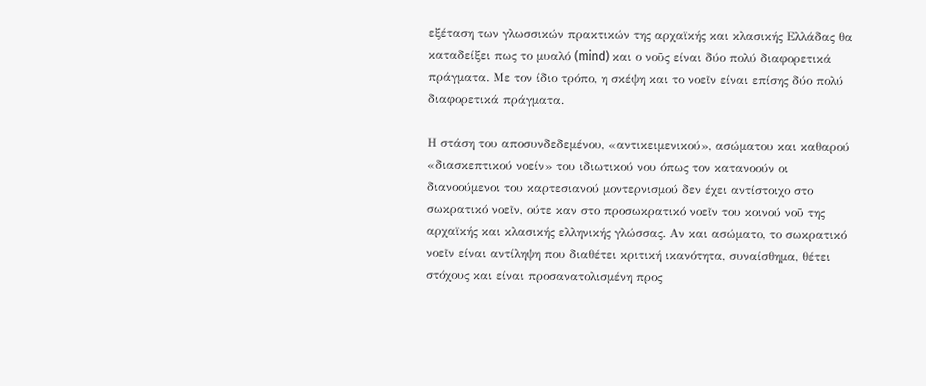εξέταση των γλωσσικών πρακτικών της αρχαϊκής και κλασικής Ελλάδας θα καταδείξει πως το μυαλό (mind) και ο νοῦς είναι δύο πολύ διαφορετικά πράγματα. Με τον ίδιο τρόπο, η σκέψη και το νοεῖν είναι επίσης δύο πολύ διαφορετικά πράγματα.

Η στάση του αποσυνδεδεμένου, «αντικειμενικού», ασώματου και καθαρού «διασκεπτικού νοείν» του ιδιωτικού νου όπως τον κατανοούν οι διανοούμενοι του καρτεσιανού μοντερνισμού δεν έχει αντίστοιχο στο σωκρατικό νοεῖν, ούτε καν στο προσωκρατικό νοεῖν του κοινού νοῦ της αρχαϊκής και κλασικής ελληνικής γλώσσας. Αν και ασώματο, το σωκρατικό νοεῖν είναι αντίληψη που διαθέτει κριτική ικανότητα, συναίσθημα, θέτει στόχους και είναι προσανατολισμένη προς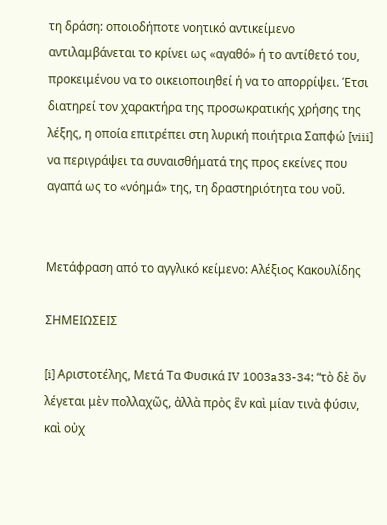τη δράση: οποιοδήποτε νοητικό αντικείμενο αντιλαμβάνεται το κρίνει ως «αγαθό» ή το αντίθετό του, προκειμένου να το οικειοποιηθεί ή να το απορρίψει. Έτσι διατηρεί τον χαρακτήρα της προσωκρατικής χρήσης της λέξης, η οποία επιτρέπει στη λυρική ποιήτρια Σαπφώ [viii] να περιγράψει τα συναισθήματά της προς εκείνες που αγαπά ως το «νόημά» της, τη δραστηριότητα του νοῦ.


Μετάφραση από το αγγλικό κείμενο: Αλέξιος Κακουλίδης

ΣΗΜΕΙΩΣΕΙΣ

[i] Αριστοτέλης, Μετά Τα Φυσικά IV 1003a33-34: “τὸ δὲ ὂν λέγεται μὲν πολλαχῶς, ἀλλὰ πρὸς ἓν καὶ μίαν τινὰ φύσιν, καὶ οὐχ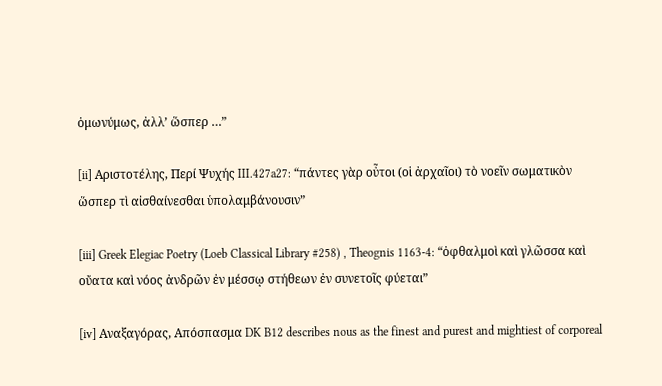ὁμωνύμως, ἀλλ’ ὥσπερ …”

[ii] Αριστοτέλης, Περί Ψυχής III.427a27: “πάντες γὰρ οὖτοι (οἱ ἀρχαῖοι) τὸ νοεῖν σωματικὸν ὥσπερ τὶ αἰσθαίνεσθαι ὑπολαμβάνουσιν”

[iii] Greek Elegiac Poetry (Loeb Classical Library #258) , Theognis 1163-4: “ὀφθαλμοὶ καὶ γλῶσσα καὶ οὔατα καὶ νόος ἀνδρῶν ἐν μέσσῳ στήθεων ἐν συνετοῖς φύεται”

[iv] Αναξαγόρας, Απόσπασμα DK B12 describes nous as the finest and purest and mightiest of corporeal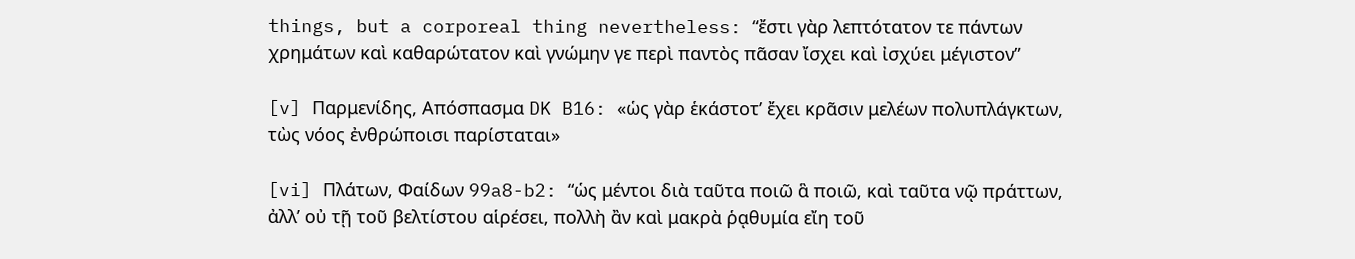things, but a corporeal thing nevertheless: “ἔστι γὰρ λεπτότατον τε πάντων χρημάτων καὶ καθαρώτατον καὶ γνώμην γε περὶ παντὸς πᾶσαν ἴσχει καὶ ἰσχύει μέγιστον”

[v] Παρμενίδης, Απόσπασμα DK B16: «ὡς γὰρ ἑκάστοτ’ ἔχει κρᾶσιν μελέων πολυπλάγκτων, τὼς νόος ἐνθρώποισι παρίσταται»

[vi] Πλάτων, Φαίδων 99a8-b2: “ὡς μέντοι διὰ ταῦτα ποιῶ ἃ ποιῶ, καὶ ταῦτα νῷ πράττων, ἀλλ’ οὐ τῇ τοῦ βελτίστου αἱρέσει, πολλὴ ἂν καὶ μακρὰ ῥᾳθυμία εἴη τοῦ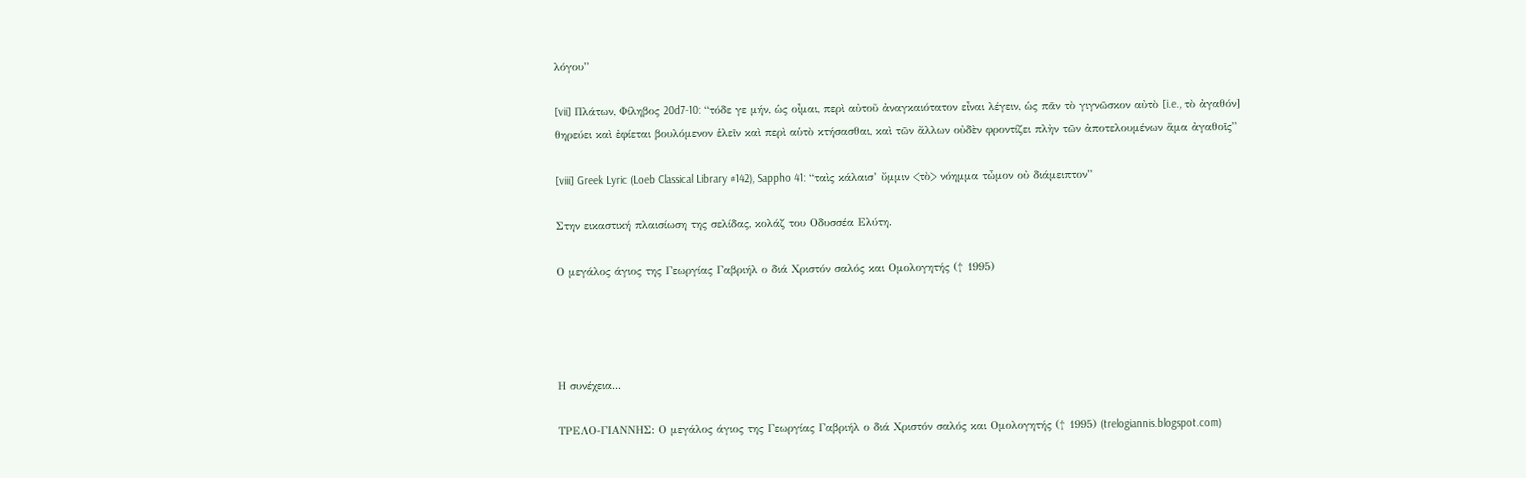λόγου”

[vii] Πλάτων, Φίληβος 20d7-10: “τόδε γε μήν, ὡς οἶμαι, περὶ αὐτοῦ ἀναγκαιότατον εἶναι λέγειν, ὡς πᾶν τὸ γιγνῶσκον αὐτὸ [i.e., τὸ ἀγαθόν] θηρεύει καὶ ἐφίεται βουλόμενον ἑλεῖν καὶ περὶ αὑτὸ κτήσασθαι, καὶ τῶν ἄλλων οὐδὲν φροντίζει πλὴν τῶν ἀποτελουμένων ἅμα ἀγαθοῖς”

[viii] Greek Lyric (Loeb Classical Library #142), Sappho 41: “ταὶς κάλαισ’ ὔμμιν <τὸ> νόημμα τὦμον οὐ διάμειπτον”

Στην εικαστική πλαισίωση της σελίδας, κολάζ του Οδυσσέα Ελύτη.

Ο μεγάλος άγιος της Γεωργίας Γαβριήλ ο διά Χριστόν σαλός και Ομολογητής († 1995)




Η συνέχεια...

ΤΡΕΛΟ-ΓΙΑΝΝΗΣ: Ο μεγάλος άγιος της Γεωργίας Γαβριήλ ο διά Χριστόν σαλός και Ομολογητής († 1995) (trelogiannis.blogspot.com)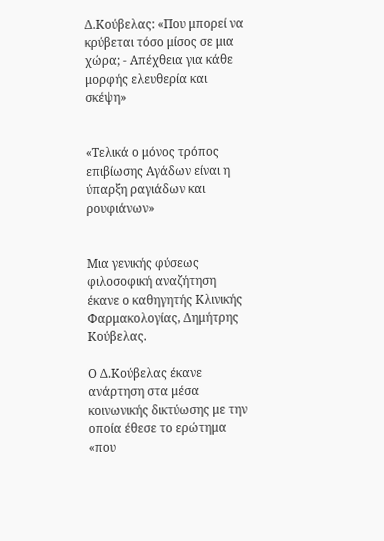Δ.Κούβελας: «Που μπορεί να κρύβεται τόσο μίσος σε μια χώρα; - Απέχθεια για κάθε μορφής ελευθερία και σκέψη»


«Τελικά ο μόνος τρόπος επιβίωσης Αγάδων είναι η ύπαρξη ραγιάδων και ρουφιάνων»


Μια γενικής φύσεως φιλοσοφική αναζήτηση έκανε ο καθηγητής Κλινικής Φαρμακολογίας, Δημήτρης Κούβελας.

Ο Δ.Κούβελας έκανε ανάρτηση στα μέσα κοινωνικής δικτύωσης με την οποία έθεσε το ερώτημα «που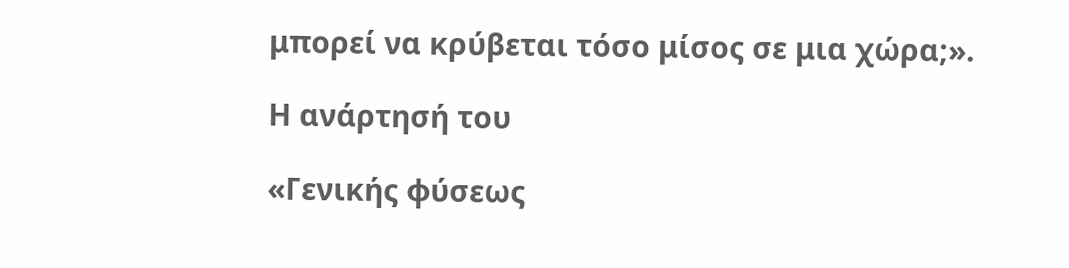μπορεί να κρύβεται τόσο μίσος σε μια χώρα;».

Η ανάρτησή του

«Γενικής φύσεως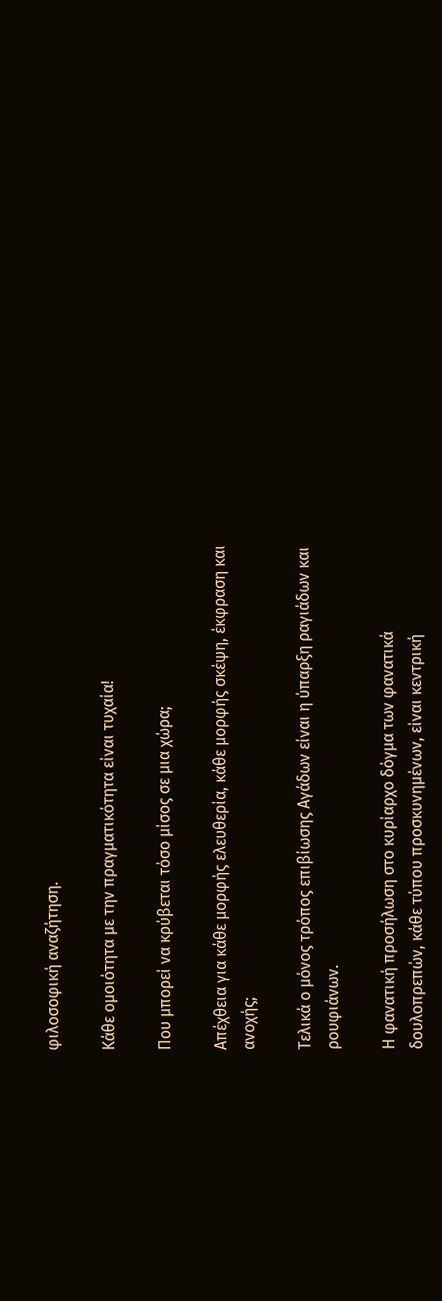φιλοσοφική αναζήτηση.

Κάθε ομοιότητα με την πραγματικότητα είναι τυχαία!

Που μπορεί να κρύβεται τόσο μίσος σε μια χώρα;

Απέχθεια για κάθε μορφής ελευθερία, κάθε μορφής σκέψη, έκφραση και ανοχής;

Τελικά ο μόνος τρόπος επιβίωσης Αγάδων είναι η ύπαρξη ραγιάδων και ρουφιάνων.

Η φανατική προσήλωση στο κυρίαρχο δόγμα των φανατικά δουλοπρεπών, κάθε τύπου προσκυνημένων, είναι κεντρική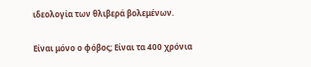ιδεολογία των θλιβερά βολεμένων.

Είναι μόνο ο φόβος; Είναι τα 400 χρόνια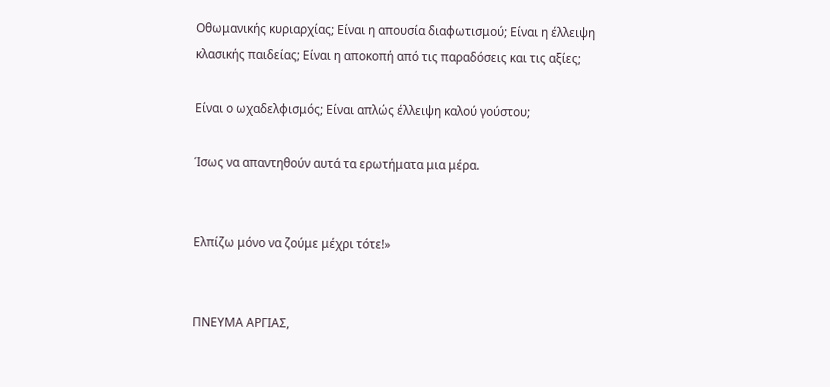Οθωμανικής κυριαρχίας; Είναι η απουσία διαφωτισμού; Είναι η έλλειψη κλασικής παιδείας; Είναι η αποκοπή από τις παραδόσεις και τις αξίες;

Είναι ο ωχαδελφισμός; Είναι απλώς έλλειψη καλού γούστου;

Ίσως να απαντηθούν αυτά τα ερωτήματα μια μέρα.


Ελπίζω μόνο να ζούμε μέχρι τότε!»


ΠΝΕΥΜΑ ΑΡΓΙΑΣ,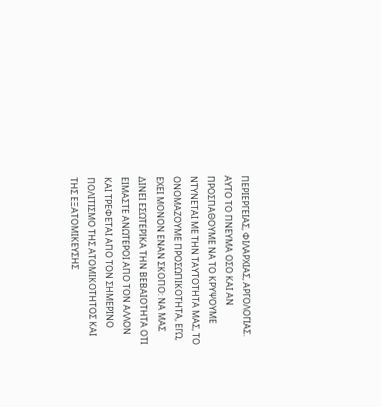ΠΕΡΙΕΡΓΕΙΑΣ, ΦΙΛΑΡΧΙΑΣ, ΑΡΓΟΛΟΓΙΑΣ.
ΑΥΤΟ ΤΟ ΠΝΕΥΜΑ ΟΣΟ ΚΑΙ ΑΝ ΠΡΟΣΠΑΘΟΥΜΕ ΝΑ ΤΟ ΚΡΥΨΟΥΜΕ ΝΤΥΝΕΤΑΙ ΜΕ ΤΗΝ ΤΑΥΤΟΤΗΤΑ ΜΑΣ, ΤΟ ΟΝΟΜΑΖΟΥΜΕ ΠΡΟΣΩΠΙΚΟΤΗΤΑ, ΕΓΩ, ΕΧΕΙ ΜΟΝΟΝ ΕΝΑΝ ΣΚΟΠΟ: ΝΑ ΜΑΣ ΔΙΝΕΙ ΕΣΩΤΕΡΙΚΑ ΤΗΝ ΒΕΒΑΙΟΤΗΤΑ ΟΤΙ ΕΙΜΑΣΤΕ ΑΝΩΤΕΡΟΙ ΑΠΟ ΤΟΝ ΑΛΛΟΝ ΚΑΙ ΤΡΕΦΕΤΑΙ ΑΠΟ ΤΟΝ ΣΗΜΕΡΙΝΟ ΠΟΛΙΤΙΣΜΟ ΤΗΣ ΑΤΟΜΙΚΟΤΗΤΟΣ ΚΑΙ ΤΗΣ ΕΞΑΤΟΜΙΚΕΥΣΗΣ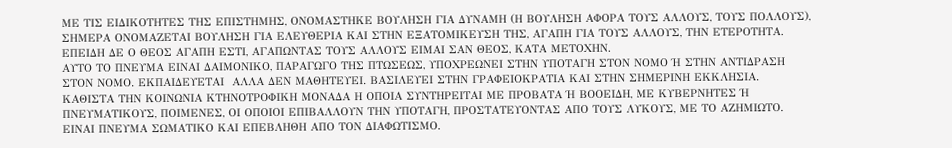ΜΕ ΤΙΣ ΕΙΔΙΚΟΤΗΤΕΣ ΤΗΣ ΕΠΙΣΤΗΜΗΣ, ΟΝΟΜΑΣΤΗΚΕ ΒΟΥΛΗΣΗ ΓΙΑ ΔΥΝΑΜΗ (Η ΒΟΥΛΗΣΗ ΑΦΟΡΑ ΤΟΥΣ ΑΛΛΟΥΣ, ΤΟΥΣ ΠΟΛΛΟΥΣ), ΣΗΜΕΡΑ ΟΝΟΜΑΖΕΤΑΙ ΒΟΥΛΗΣΗ ΓΙΑ ΕΛΕΥΘΕΡΙΑ ΚΑΙ ΣΤΗΝ ΕΞΑΤΟΜΙΚΕΥΣΗ ΤΗΣ, ΑΓΑΠΗ ΓΙΑ ΤΟΥΣ ΑΛΛΟΥΣ, ΤΗΝ ΕΤΕΡΟΤΗΤΑ. ΕΠΕΙΔΗ ΔΕ Ο ΘΕΟΣ ΑΓΑΠΗ ΕΣΤΙ, ΑΓΑΠΩΝΤΑΣ ΤΟΥΣ ΑΛΛΟΥΣ ΕΙΜΑΙ ΣΑΝ ΘΕΟΣ, ΚΑΤΑ ΜΕΤΟΧΗΝ.
ΑΥΤΟ ΤΟ ΠΝΕΥΜΑ ΕΙΝΑΙ ΔΑΙΜΟΝΙΚΟ, ΠΑΡΑΓΩΓΟ ΤΗΣ ΠΤΩΣΕΩΣ, ΥΠΟΧΡΕΩΝΕΙ ΣΤΗΝ ΥΠΟΤΑΓΗ ΣΤΟΝ ΝΟΜΟ Ή ΣΤΗΝ ΑΝΤΙΔΡΑΣΗ ΣΤΟΝ ΝΟΜΟ. ΕΚΠΑΙΔΕΥΕΤΑΙ  ΑΛΛΑ ΔΕΝ ΜΑΘΗΤΕΥΕΙ. ΒΑΣΙΛΕΥΕΙ ΣΤΗΝ ΓΡΑΦΕΙΟΚΡΑΤΙΑ ΚΑΙ ΣΤΗΝ ΣΗΜΕΡΙΝΗ ΕΚΚΛΗΣΙΑ. ΚΑΘΙΣΤΑ ΤΗΝ ΚΟΙΝΩΝΙΑ ΚΤΗΝΟΤΡΟΦΙΚΗ ΜΟΝΑΔΑ Η ΟΠΟΙΑ ΣΥΝΤΗΡΕΙΤΑΙ ΜΕ ΠΡΟΒΑΤΑ Ή ΒΟΟΕΙΔΗ, ΜΕ ΚΥΒΕΡΝΗΤΕΣ Ή ΠΝΕΥΜΑΤΙΚΟΥΣ, ΠΟΙΜΕΝΕΣ, ΟΙ ΟΠΟΙΟΙ ΕΠΙΒΑΛΛΟΥΝ ΤΗΝ ΥΠΟΤΑΓΗ, ΠΡΟΣΤΑΤΕΥΟΝΤΑΣ ΑΠΟ ΤΟΥΣ ΛΥΚΟΥΣ, ΜΕ ΤΟ ΑΖΗΜΙΩΤΟ.
ΕΙΝΑΙ ΠΝΕΥΜΑ ΣΩΜΑΤΙΚΟ ΚΑΙ ΕΠΕΒΛΗΘΗ ΑΠΟ ΤΟΝ ΔΙΑΦΩΤΙΣΜΟ.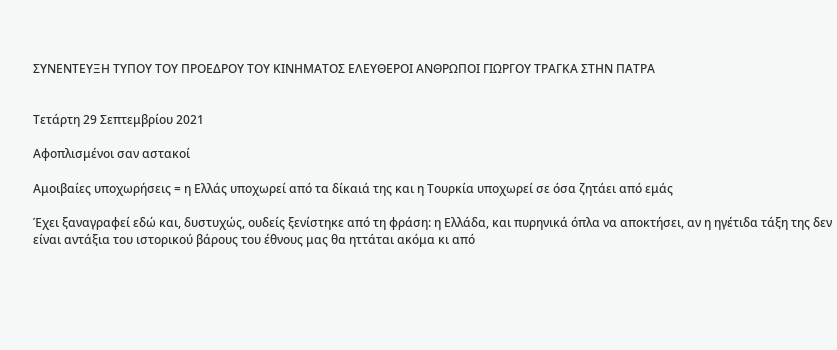ΣΥΝΕΝΤΕΥΞΗ ΤΥΠΟΥ ΤΟΥ ΠΡΟΕΔΡΟΥ ΤΟΥ ΚΙΝΗΜΑΤΟΣ ΕΛΕΥΘΕΡΟΙ ΑΝΘΡΩΠΟΙ ΓΙΩΡΓΟΥ ΤΡΑΓΚΑ ΣΤΗΝ ΠΑΤΡΑ


Τετάρτη 29 Σεπτεμβρίου 2021

Αφοπλισμένοι σαν αστακοί

Αμοιβαίες υποχωρήσεις = η Ελλάς υποχωρεί από τα δίκαιά της και η Τουρκία υποχωρεί σε όσα ζητάει από εμάς

Έχει ξαναγραφεί εδώ και, δυστυχώς, ουδείς ξενίστηκε από τη φράση: η Ελλάδα, και πυρηνικά όπλα να αποκτήσει, αν η ηγέτιδα τάξη της δεν είναι αντάξια του ιστορικού βάρους του έθνους μας θα ηττάται ακόμα κι από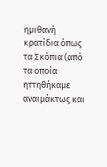ημιθανή κρατίδια όπως τα Σκόπια (από τα οποία ηττηθήκαμε αναιμάκτως και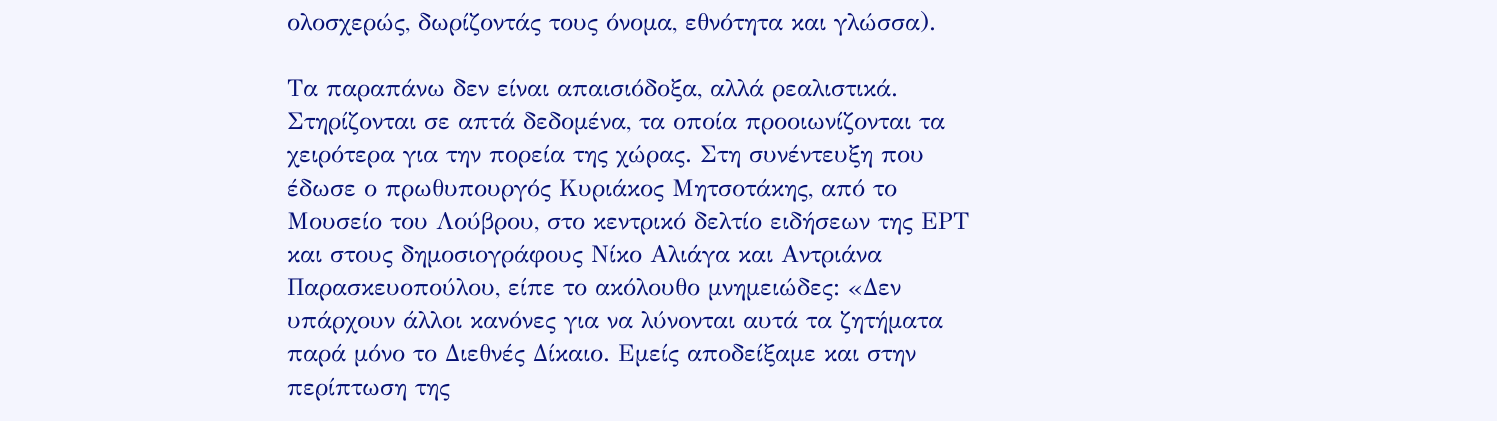ολοσχερώς, δωρίζοντάς τους όνομα, εθνότητα και γλώσσα).

Τα παραπάνω δεν είναι απαισιόδοξα, αλλά ρεαλιστικά. Στηρίζονται σε απτά δεδομένα, τα οποία προοιωνίζονται τα χειρότερα για την πορεία της χώρας. Στη συνέντευξη που έδωσε ο πρωθυπουργός Κυριάκος Μητσοτάκης, από το Μουσείο του Λούβρου, στο κεντρικό δελτίο ειδήσεων της ΕΡΤ και στους δημοσιογράφους Νίκο Αλιάγα και Αντριάνα Παρασκευοπούλου, είπε το ακόλουθο μνημειώδες: «Δεν υπάρχουν άλλοι κανόνες για να λύνονται αυτά τα ζητήματα παρά μόνο το Διεθνές Δίκαιο. Εμείς αποδείξαμε και στην περίπτωση της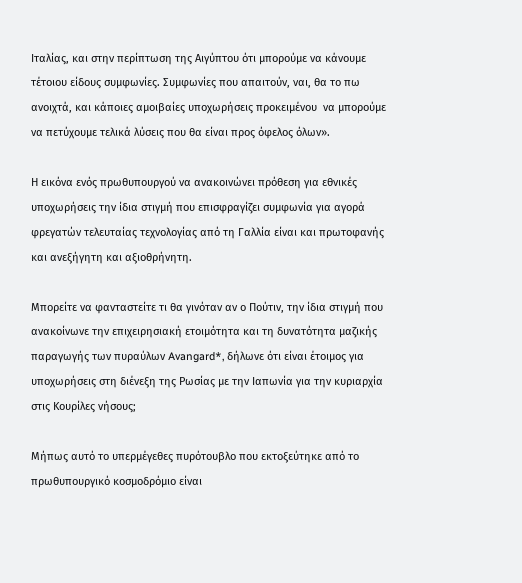Ιταλίας, και στην περίπτωση της Αιγύπτου ότι μπορούμε να κάνουμε τέτοιου είδους συμφωνίες. Συμφωνίες που απαιτούν, ναι, θα το πω ανοιχτά, και κάποιες αμοιβαίες υποχωρήσεις προκειμένου  να μπορούμε να πετύχουμε τελικά λύσεις που θα είναι προς όφελος όλων».

Η εικόνα ενός πρωθυπουργού να ανακοινώνει πρόθεση για εθνικές υποχωρήσεις την ίδια στιγμή που επισφραγίζει συμφωνία για αγορά φρεγατών τελευταίας τεχνολογίας από τη Γαλλία είναι και πρωτοφανής και ανεξήγητη και αξιοθρήνητη.

Μπορείτε να φανταστείτε τι θα γινόταν αν ο Πούτιν, την ίδια στιγμή που ανακοίνωνε την επιχειρησιακή ετοιμότητα και τη δυνατότητα μαζικής παραγωγής των πυραύλων Avangard*, δήλωνε ότι είναι έτοιμος για υποχωρήσεις στη διένεξη της Ρωσίας με την Ιαπωνία για την κυριαρχία στις Κουρίλες νήσους;

Μήπως αυτό το υπερμέγεθες πυρότουβλο που εκτοξεύτηκε από το πρωθυπουργικό κοσμοδρόμιο είναι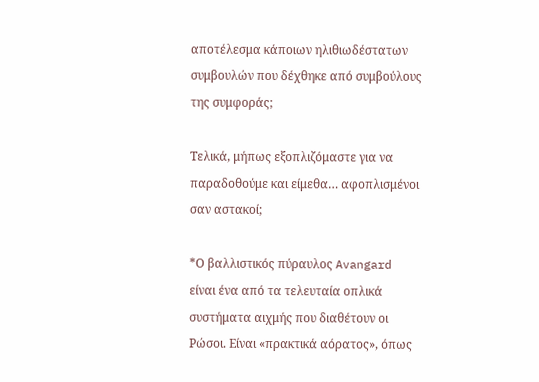αποτέλεσμα κάποιων ηλιθιωδέστατων συμβουλών που δέχθηκε από συμβούλους της συμφοράς;

Τελικά, μήπως εξοπλιζόμαστε για να παραδοθούμε και είμεθα… αφοπλισμένοι σαν αστακοί;

*Ο βαλλιστικός πύραυλος Avangard είναι ένα από τα τελευταία οπλικά συστήματα αιχμής που διαθέτουν οι Ρώσοι. Είναι «πρακτικά αόρατος», όπως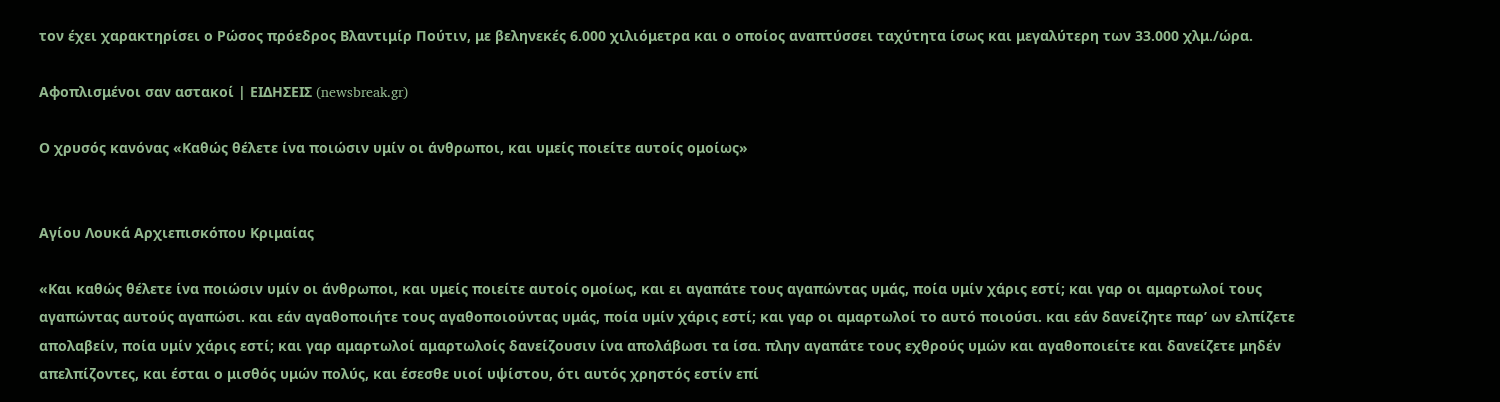τον έχει χαρακτηρίσει ο Ρώσος πρόεδρος Βλαντιμίρ Πούτιν, με βεληνεκές 6.000 χιλιόμετρα και ο οποίος αναπτύσσει ταχύτητα ίσως και μεγαλύτερη των 33.000 χλμ./ώρα.

Αφοπλισμένοι σαν αστακοί | ΕΙΔΗΣΕΙΣ (newsbreak.gr)

Ο χρυσός κανόνας «Καθώς θέλετε ίνα ποιώσιν υμίν οι άνθρωποι, και υμείς ποιείτε αυτοίς ομοίως»


Αγίου Λουκά Αρχιεπισκόπου Κριμαίας

«Και καθώς θέλετε ίνα ποιώσιν υμίν οι άνθρωποι, και υμείς ποιείτε αυτοίς ομοίως, και ει αγαπάτε τους αγαπώντας υμάς, ποία υμίν χάρις εστί; και γαρ οι αμαρτωλοί τους αγαπώντας αυτούς αγαπώσι. και εάν αγαθοποιήτε τους αγαθοποιούντας υμάς, ποία υμίν χάρις εστί; και γαρ οι αμαρτωλοί το αυτό ποιούσι. και εάν δανείζητε παρ’ ων ελπίζετε απολαβείν, ποία υμίν χάρις εστί; και γαρ αμαρτωλοί αμαρτωλοίς δανείζουσιν ίνα απολάβωσι τα ίσα. πλην αγαπάτε τους εχθρούς υμών και αγαθοποιείτε και δανείζετε μηδέν απελπίζοντες, και έσται ο μισθός υμών πολύς, και έσεσθε υιοί υψίστου, ότι αυτός χρηστός εστίν επί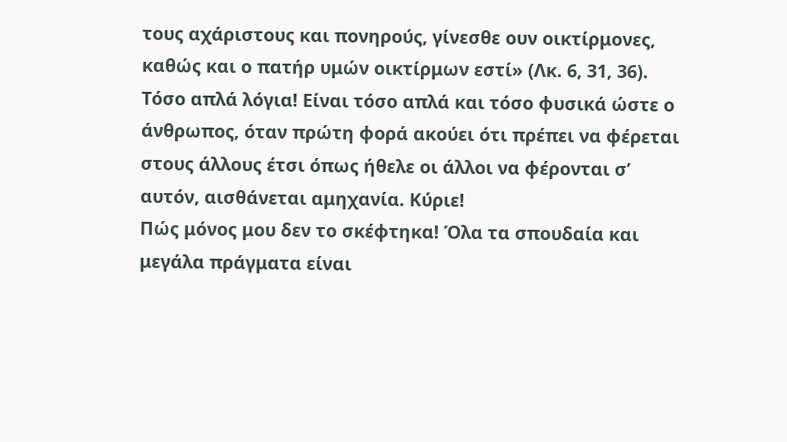τους αχάριστους και πονηρούς, γίνεσθε ουν οικτίρμονες, καθώς και ο πατήρ υμών οικτίρμων εστί» (Λκ. 6, 31, 36).
Τόσο απλά λόγια! Είναι τόσο απλά και τόσο φυσικά ώστε ο άνθρωπος, όταν πρώτη φορά ακούει ότι πρέπει να φέρεται στους άλλους έτσι όπως ήθελε οι άλλοι να φέρονται σ’ αυτόν, αισθάνεται αμηχανία. Κύριε!
Πώς μόνος μου δεν το σκέφτηκα! Όλα τα σπουδαία και μεγάλα πράγματα είναι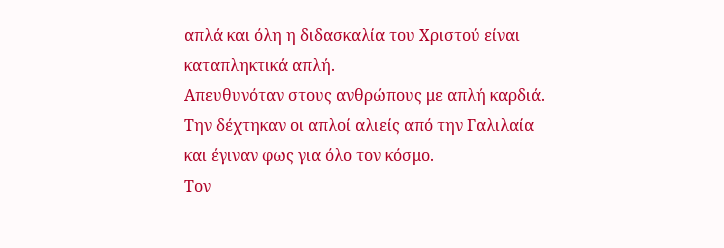απλά και όλη η διδασκαλία του Χριστού είναι καταπληκτικά απλή.
Απευθυνόταν στους ανθρώπους με απλή καρδιά. Την δέχτηκαν οι απλοί αλιείς από την Γαλιλαία και έγιναν φως για όλο τον κόσμο.
Τον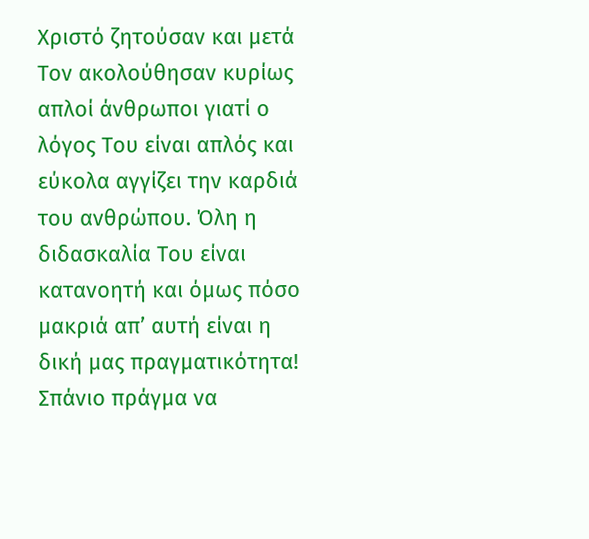Χριστό ζητούσαν και μετά Τον ακολούθησαν κυρίως απλοί άνθρωποι γιατί ο λόγος Του είναι απλός και εύκολα αγγίζει την καρδιά του ανθρώπου. Όλη η διδασκαλία Του είναι κατανοητή και όμως πόσο μακριά απ’ αυτή είναι η δική μας πραγματικότητα!
Σπάνιο πράγμα να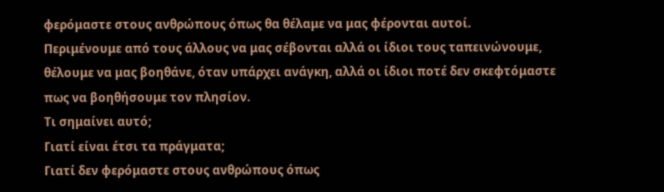φερόμαστε στους ανθρώπους όπως θα θέλαμε να μας φέρονται αυτοί.
Περιμένουμε από τους άλλους να μας σέβονται αλλά οι ίδιοι τους ταπεινώνουμε, θέλουμε να μας βοηθάνε, όταν υπάρχει ανάγκη, αλλά οι ίδιοι ποτέ δεν σκεφτόμαστε πως να βοηθήσουμε τον πλησίον.
Τι σημαίνει αυτό;
Γιατί είναι έτσι τα πράγματα;
Γιατί δεν φερόμαστε στους ανθρώπους όπως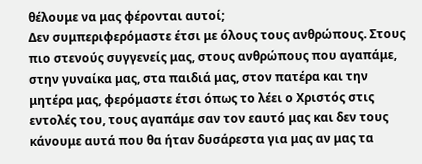θέλουμε να μας φέρονται αυτοί;
Δεν συμπεριφερόμαστε έτσι με όλους τους ανθρώπους. Στους πιο στενούς συγγενείς μας, στους ανθρώπους που αγαπάμε, στην γυναίκα μας, στα παιδιά μας, στον πατέρα και την μητέρα μας, φερόμαστε έτσι όπως το λέει ο Χριστός στις εντολές του, τους αγαπάμε σαν τον εαυτό μας και δεν τους κάνουμε αυτά που θα ήταν δυσάρεστα για μας αν μας τα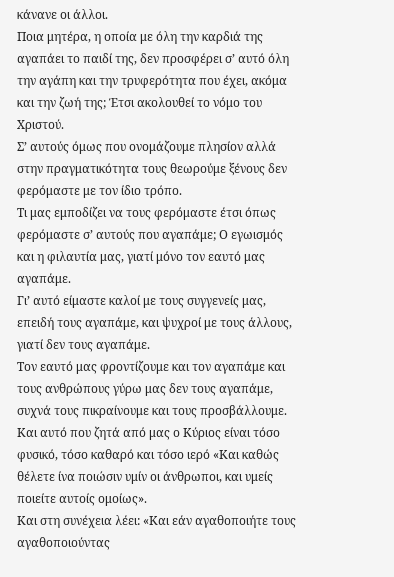κάνανε οι άλλοι.
Ποια μητέρα, η οποία με όλη την καρδιά της αγαπάει το παιδί της, δεν προσφέρει σ’ αυτό όλη την αγάπη και την τρυφερότητα που έχει, ακόμα και την ζωή της; Έτσι ακολουθεί το νόμο του Χριστού.
Σ’ αυτούς όμως που ονομάζουμε πλησίον αλλά στην πραγματικότητα τους θεωρούμε ξένους δεν φερόμαστε με τον ίδιο τρόπο.
Τι μας εμποδίζει να τους φερόμαστε έτσι όπως φερόμαστε σ’ αυτούς που αγαπάμε; Ο εγωισμός και η φιλαυτία μας, γιατί μόνο τον εαυτό μας αγαπάμε.
Γι’ αυτό είμαστε καλοί με τους συγγενείς μας, επειδή τους αγαπάμε, και ψυχροί με τους άλλους, γιατί δεν τους αγαπάμε.
Τον εαυτό μας φροντίζουμε και τον αγαπάμε και τους ανθρώπους γύρω μας δεν τους αγαπάμε, συχνά τους πικραίνουμε και τους προσβάλλουμε.
Και αυτό που ζητά από μας ο Κύριος είναι τόσο φυσικό, τόσο καθαρό και τόσο ιερό «Και καθώς θέλετε ίνα ποιώσιν υμίν οι άνθρωποι, και υμείς ποιείτε αυτοίς ομοίως».
Και στη συνέχεια λέει: «Και εάν αγαθοποιήτε τους αγαθοποιούντας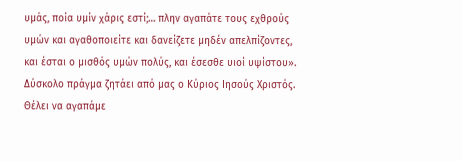υμάς, ποία υμίν χάρις εστί;… πλην αγαπάτε τους εχθρούς υμών και αγαθοποιείτε και δανείζετε μηδέν απελπίζοντες, και έσται ο μισθός υμών πολύς, και έσεσθε υιοί υψίστου».
Δύσκολο πράγμα ζητάει από μας ο Κύριος Ιησούς Χριστός.
Θέλει να αγαπάμε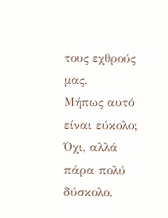τους εχθρούς μας.
Μήπως αυτό είναι εύκολο; Όχι, αλλά πάρα πολύ δύσκολο.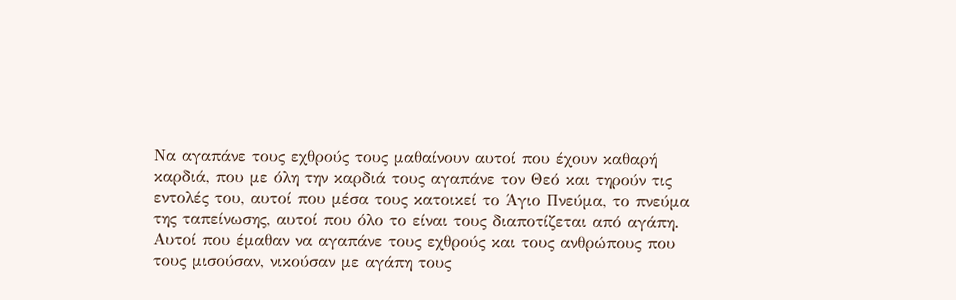Να αγαπάνε τους εχθρούς τους μαθαίνουν αυτοί που έχουν καθαρή καρδιά, που με όλη την καρδιά τους αγαπάνε τον Θεό και τηρούν τις εντολές του, αυτοί που μέσα τους κατοικεί το Άγιο Πνεύμα, το πνεύμα της ταπείνωσης, αυτοί που όλο το είναι τους διαποτίζεται από αγάπη.
Αυτοί που έμαθαν να αγαπάνε τους εχθρούς και τους ανθρώπους που τους μισούσαν, νικούσαν με αγάπη τους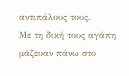αντιπάλους τους.
Με τη δική τους αγάπη μάζευαν πάνω στο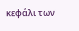κεφάλι των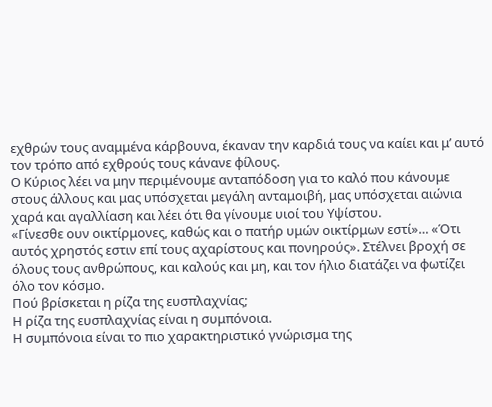εχθρών τους αναμμένα κάρβουνα, έκαναν την καρδιά τους να καίει και μ’ αυτό τον τρόπο από εχθρούς τους κάνανε φίλους.
Ο Κύριος λέει να μην περιμένουμε ανταπόδοση για το καλό που κάνουμε στους άλλους και μας υπόσχεται μεγάλη ανταμοιβή, μας υπόσχεται αιώνια χαρά και αγαλλίαση και λέει ότι θα γίνουμε υιοί του Υψίστου.
«Γίνεσθε ουν οικτίρμονες, καθώς και ο πατήρ υμών οικτίρμων εστί»… «Ότι αυτός χρηστός εστιν επί τους αχαρίστους και πονηρούς». Στέλνει βροχή σε όλους τους ανθρώπους, και καλούς και μη, και τον ήλιο διατάζει να φωτίζει όλο τον κόσμο.
Πού βρίσκεται η ρίζα της ευσπλαχνίας;
Η ρίζα της ευσπλαχνίας είναι η συμπόνοια.
Η συμπόνοια είναι το πιο χαρακτηριστικό γνώρισμα της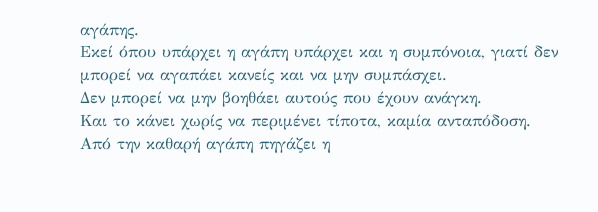αγάπης.
Εκεί όπου υπάρχει η αγάπη υπάρχει και η συμπόνοια, γιατί δεν μπορεί να αγαπάει κανείς και να μην συμπάσχει.
Δεν μπορεί να μην βοηθάει αυτούς που έχουν ανάγκη.
Και το κάνει χωρίς να περιμένει τίποτα, καμία ανταπόδοση.
Από την καθαρή αγάπη πηγάζει η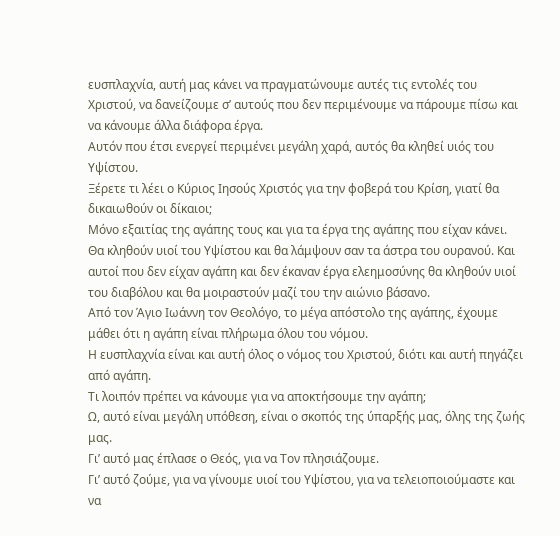ευσπλαχνία, αυτή μας κάνει να πραγματώνουμε αυτές τις εντολές του Χριστού, να δανείζουμε σ’ αυτούς που δεν περιμένουμε να πάρουμε πίσω και να κάνουμε άλλα διάφορα έργα.
Αυτόν που έτσι ενεργεί περιμένει μεγάλη χαρά, αυτός θα κληθεί υιός του Υψίστου.
Ξέρετε τι λέει ο Κύριος Ιησούς Χριστός για την φοβερά του Κρίση, γιατί θα δικαιωθούν οι δίκαιοι;
Μόνο εξαιτίας της αγάπης τους και για τα έργα της αγάπης που είχαν κάνει.
Θα κληθούν υιοί του Υψίστου και θα λάμψουν σαν τα άστρα του ουρανού. Και αυτοί που δεν είχαν αγάπη και δεν έκαναν έργα ελεημοσύνης θα κληθούν υιοί του διαβόλου και θα μοιραστούν μαζί του την αιώνιο βάσανο.
Από τον Άγιο Ιωάννη τον Θεολόγο, το μέγα απόστολο της αγάπης, έχουμε μάθει ότι η αγάπη είναι πλήρωμα όλου του νόμου.
Η ευσπλαχνία είναι και αυτή όλος ο νόμος του Χριστού, διότι και αυτή πηγάζει από αγάπη.
Τι λοιπόν πρέπει να κάνουμε για να αποκτήσουμε την αγάπη;
Ω, αυτό είναι μεγάλη υπόθεση, είναι ο σκοπός της ύπαρξής μας, όλης της ζωής μας.
Γι’ αυτό μας έπλασε ο Θεός, για να Τον πλησιάζουμε.
Γι’ αυτό ζούμε, για να γίνουμε υιοί του Υψίστου, για να τελειοποιούμαστε και να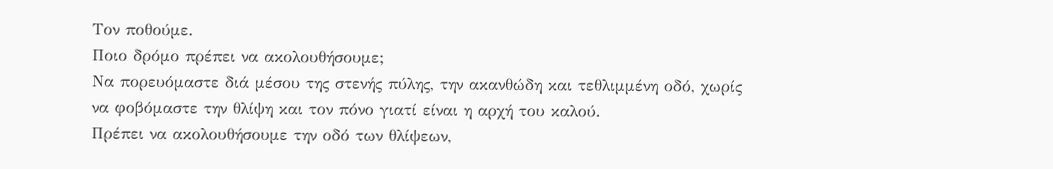Τον ποθούμε.
Ποιο δρόμο πρέπει να ακολουθήσουμε;
Να πορευόμαστε διά μέσου της στενής πύλης, την ακανθώδη και τεθλιμμένη οδό, χωρίς να φοβόμαστε την θλίψη και τον πόνο γιατί είναι η αρχή του καλού.
Πρέπει να ακολουθήσουμε την οδό των θλίψεων,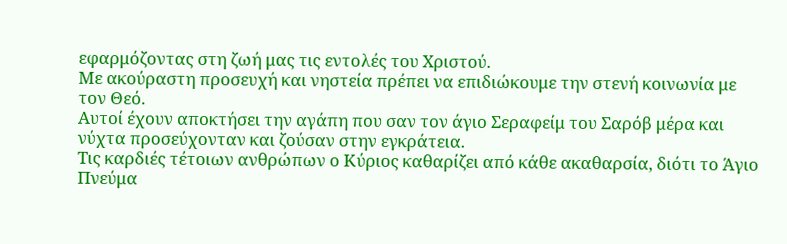εφαρμόζοντας στη ζωή μας τις εντολές του Χριστού.
Με ακούραστη προσευχή και νηστεία πρέπει να επιδιώκουμε την στενή κοινωνία με τον Θεό.
Αυτοί έχουν αποκτήσει την αγάπη που σαν τον άγιο Σεραφείμ του Σαρόβ μέρα και νύχτα προσεύχονταν και ζούσαν στην εγκράτεια.
Τις καρδιές τέτοιων ανθρώπων ο Κύριος καθαρίζει από κάθε ακαθαρσία, διότι το Άγιο Πνεύμα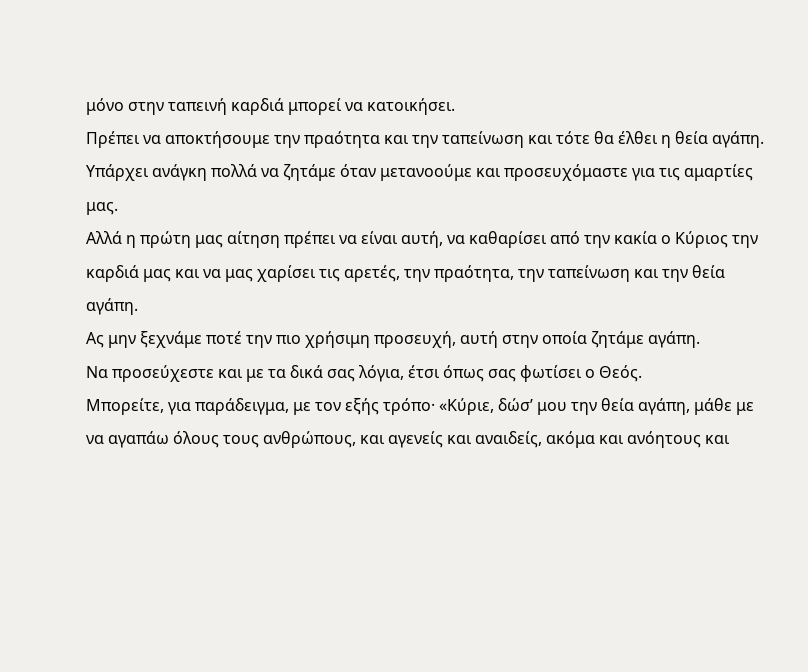μόνο στην ταπεινή καρδιά μπορεί να κατοικήσει.
Πρέπει να αποκτήσουμε την πραότητα και την ταπείνωση και τότε θα έλθει η θεία αγάπη.
Υπάρχει ανάγκη πολλά να ζητάμε όταν μετανοούμε και προσευχόμαστε για τις αμαρτίες μας.
Αλλά η πρώτη μας αίτηση πρέπει να είναι αυτή, να καθαρίσει από την κακία ο Κύριος την καρδιά μας και να μας χαρίσει τις αρετές, την πραότητα, την ταπείνωση και την θεία αγάπη.
Ας μην ξεχνάμε ποτέ την πιο χρήσιμη προσευχή, αυτή στην οποία ζητάμε αγάπη.
Να προσεύχεστε και με τα δικά σας λόγια, έτσι όπως σας φωτίσει ο Θεός.
Μπορείτε, για παράδειγμα, με τον εξής τρόπο· «Κύριε, δώσ’ μου την θεία αγάπη, μάθε με να αγαπάω όλους τους ανθρώπους, και αγενείς και αναιδείς, ακόμα και ανόητους και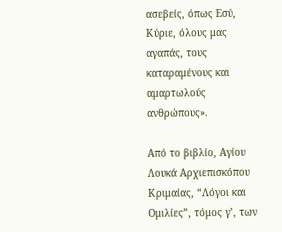ασεβείς, όπως Εσύ, Κύριε, όλους μας αγαπάς, τους καταραμένους και αμαρτωλούς ανθρώπους».

Από το βιβλίο, Αγίου Λουκά Αρχιεπισκόπου Κριμαίας, “Λόγοι και Ομιλίες”, τόμος γ’, των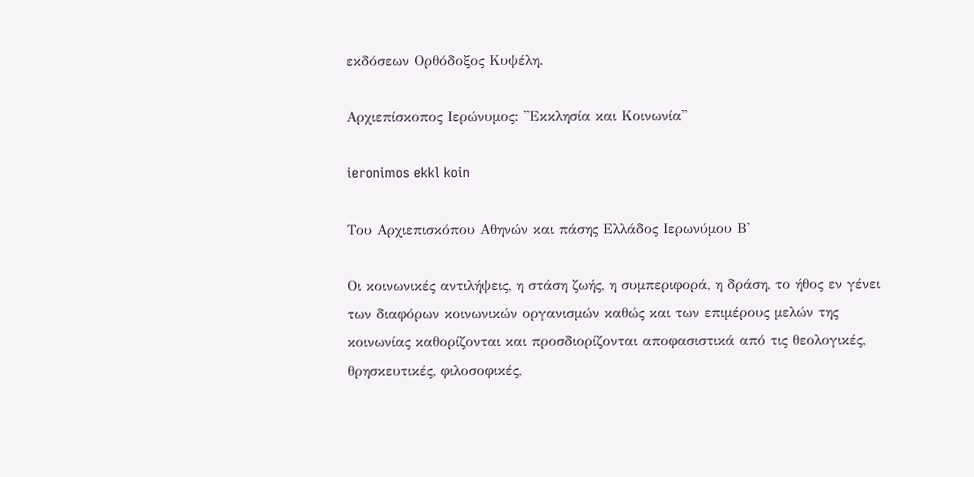εκδόσεων Ορθόδοξος Κυψέλη.

Αρχιεπίσκοπος Ιερώνυμος: ''Εκκλησία και Κοινωνία''

ieronimos ekkl koin

Του Αρχιεπισκόπου Αθηνών και πάσης Ελλάδος Ιερωνύμου Β'

Οι κοινωνικές αντιλήψεις, η στάση ζωής, η συµπεριφορά, η δράση, το ήθος εν γένει των διαφόρων κοινωνικών οργανισµών καθώς και των επιµέρους µελών της κοινωνίας καθορίζονται και προσδιορίζονται αποφασιστικά από τις θεολογικές, θρησκευτικές, φιλοσοφικές,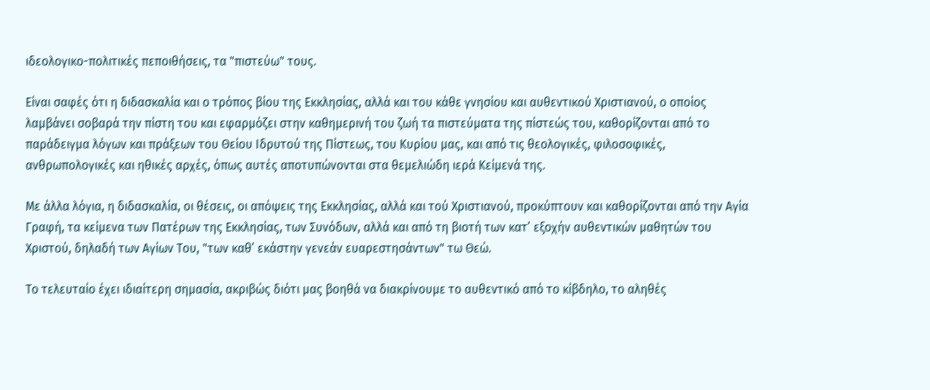ιδεολογικο-πολιτικές πεποιθήσεις, τα "πιστεύω" τους.

Είναι σαφές ότι η διδασκαλία και ο τρόπος βίου της Εκκλησίας, αλλά και του κάθε γνησίου και αυθεντικού Χριστιανού, ο οποίος λαµβάνει σοβαρά την πίστη του και εφαρµόζει στην καθηµερινή του ζωή τα πιστεύµατα της πίστεώς του, καθορίζονται από το παράδειγµα λόγων και πράξεων του Θείου Ιδρυτού της Πίστεως, του Κυρίου µας, και από τις θεολογικές, φιλοσοφικές, ανθρωπολογικές και ηθικές αρχές, όπως αυτές αποτυπώνονται στα θεµελιώδη ιερά Κείµενά της.

Με άλλα λόγια, η διδασκαλία, οι θέσεις, οι απόψεις της Εκκλησίας, αλλά και τού Χριστιανού, προκύπτουν και καθορίζονται από την Αγία Γραφή, τα κείµενα των Πατέρων της Εκκλησίας, των Συνόδων, αλλά και από τη βιοτή των κατ’ εξοχήν αυθεντικών µαθητών του Χριστού, δηλαδή των Αγίων Του, "των καθ’ εκάστην γενεάν ευαρεστησάντων" τω Θεώ.

Το τελευταίο έχει ιδιαίτερη σηµασία, ακριβώς διότι µας βοηθά να διακρίνουµε το αυθεντικό από το κίβδηλο, το αληθές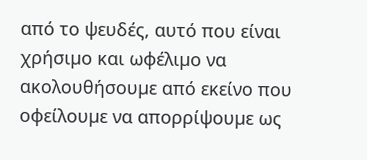από το ψευδές, αυτό που είναι χρήσιµο και ωφέλιµο να ακολουθήσουµε από εκείνο που οφείλουµε να απορρίψουµε ως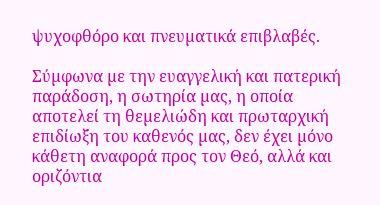ψυχοφθόρο και πνευµατικά επιβλαβές.

Σύµφωνα µε την ευαγγελική και πατερική παράδοση, η σωτηρία µας, η οποία αποτελεί τη θεµελιώδη και πρωταρχική επιδίωξη του καθενός µας, δεν έχει µόνο κάθετη αναφορά προς τον Θεό, αλλά και οριζόντια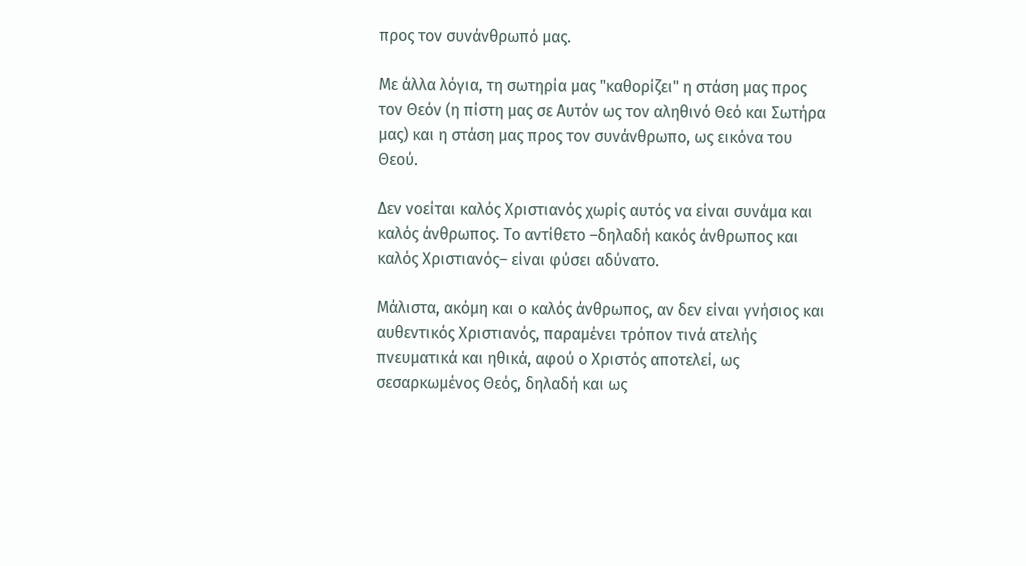προς τον συνάνθρωπό µας.

Με άλλα λόγια, τη σωτηρία µας "καθορίζει" η στάση µας προς τον Θεόν (η πίστη µας σε Αυτόν ως τον αληθινό Θεό και Σωτήρα µας) και η στάση µας προς τον συνάνθρωπο, ως εικόνα του Θεού.

Δεν νοείται καλός Χριστιανός χωρίς αυτός να είναι συνάµα και καλός άνθρωπος. Το αντίθετο –δηλαδή κακός άνθρωπος και καλός Χριστιανός– είναι φύσει αδύνατο.

Μάλιστα, ακόµη και ο καλός άνθρωπος, αν δεν είναι γνήσιος και αυθεντικός Χριστιανός, παραµένει τρόπον τινά ατελής πνευµατικά και ηθικά, αφού ο Χριστός αποτελεί, ως σεσαρκωµένος Θεός, δηλαδή και ως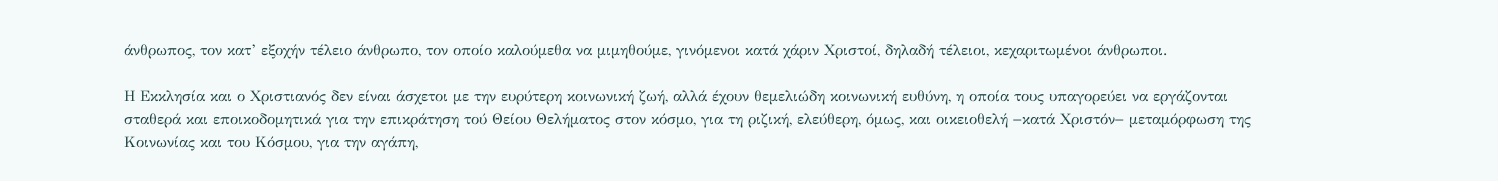άνθρωπος, τον κατ’ εξοχήν τέλειο άνθρωπο, τον οποίο καλούµεθα να µιµηθούµε, γινόµενοι κατά χάριν Χριστοί, δηλαδή τέλειοι, κεχαριτωµένοι άνθρωποι.

Η Εκκλησία και ο Χριστιανός δεν είναι άσχετοι µε την ευρύτερη κοινωνική ζωή, αλλά έχουν θεµελιώδη κοινωνική ευθύνη, η οποία τους υπαγορεύει να εργάζονται σταθερά και εποικοδοµητικά για την επικράτηση τού Θείου Θελήµατος στον κόσµο, για τη ριζική, ελεύθερη, όµως, και οικειοθελή −κατά Χριστόν− µεταµόρφωση της Κοινωνίας και του Κόσµου, για την αγάπη,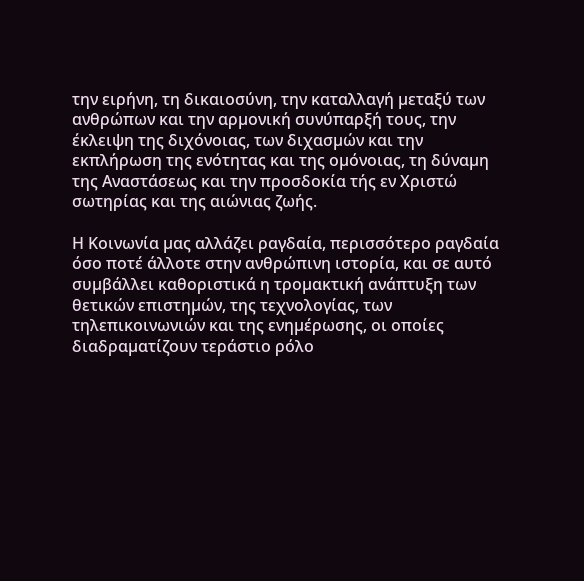την ειρήνη, τη δικαιοσύνη, την καταλλαγή µεταξύ των ανθρώπων και την αρµονική συνύπαρξή τους, την έκλειψη της διχόνοιας, των διχασµών και την εκπλήρωση της ενότητας και της οµόνοιας, τη δύναµη της Αναστάσεως και την προσδοκία τής εν Χριστώ σωτηρίας και της αιώνιας ζωής.

Η Κοινωνία µας αλλάζει ραγδαία, περισσότερο ραγδαία όσο ποτέ άλλοτε στην ανθρώπινη ιστορία, και σε αυτό συµβάλλει καθοριστικά η τροµακτική ανάπτυξη των θετικών επιστηµών, της τεχνολογίας, των τηλεπικοινωνιών και της ενηµέρωσης, οι οποίες διαδραµατίζουν τεράστιο ρόλο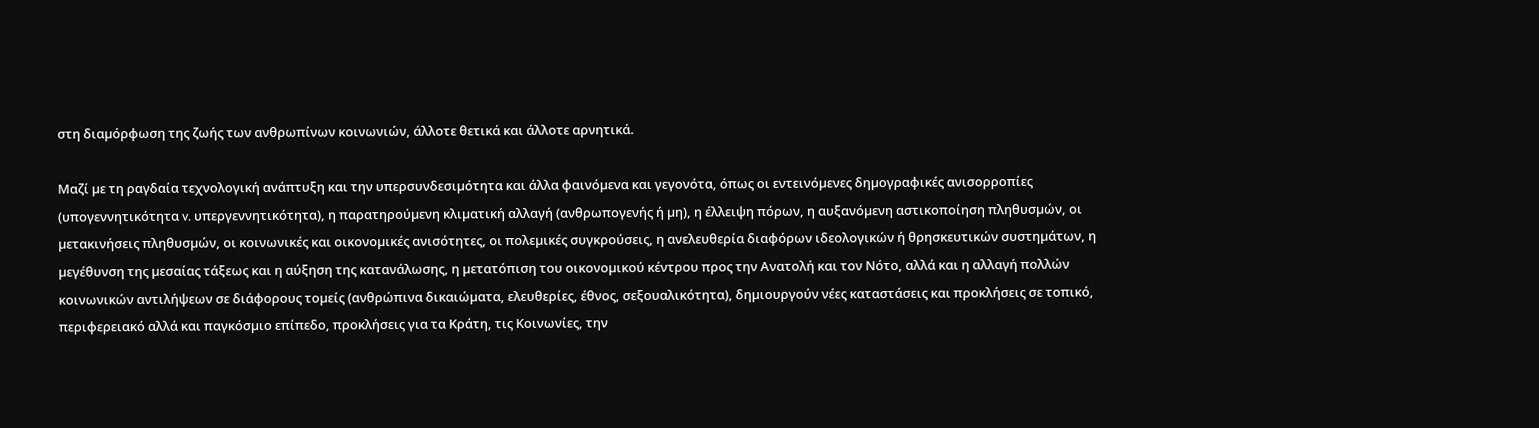στη διαµόρφωση της ζωής των ανθρωπίνων κοινωνιών, άλλοτε θετικά και άλλοτε αρνητικά.

Μαζί µε τη ραγδαία τεχνολογική ανάπτυξη και την υπερσυνδεσιµότητα και άλλα φαινόµενα και γεγονότα, όπως οι εντεινόµενες δηµογραφικές ανισορροπίες (υπογεννητικότητα v. υπεργεννητικότητα), η παρατηρούµενη κλιµατική αλλαγή (ανθρωπογενής ή µη), η έλλειψη πόρων, η αυξανόµενη αστικοποίηση πληθυσµών, οι µετακινήσεις πληθυσµών, οι κοινωνικές και οικονοµικές ανισότητες, οι πολεµικές συγκρούσεις, η ανελευθερία διαφόρων ιδεολογικών ή θρησκευτικών συστηµάτων, η µεγέθυνση της µεσαίας τάξεως και η αύξηση της κατανάλωσης, η µετατόπιση του οικονοµικού κέντρου προς την Ανατολή και τον Νότο, αλλά και η αλλαγή πολλών κοινωνικών αντιλήψεων σε διάφορους τοµείς (ανθρώπινα δικαιώµατα, ελευθερίες, έθνος, σεξουαλικότητα), δηµιουργούν νέες καταστάσεις και προκλήσεις σε τοπικό, περιφερειακό αλλά και παγκόσµιο επίπεδο, προκλήσεις για τα Κράτη, τις Κοινωνίες, την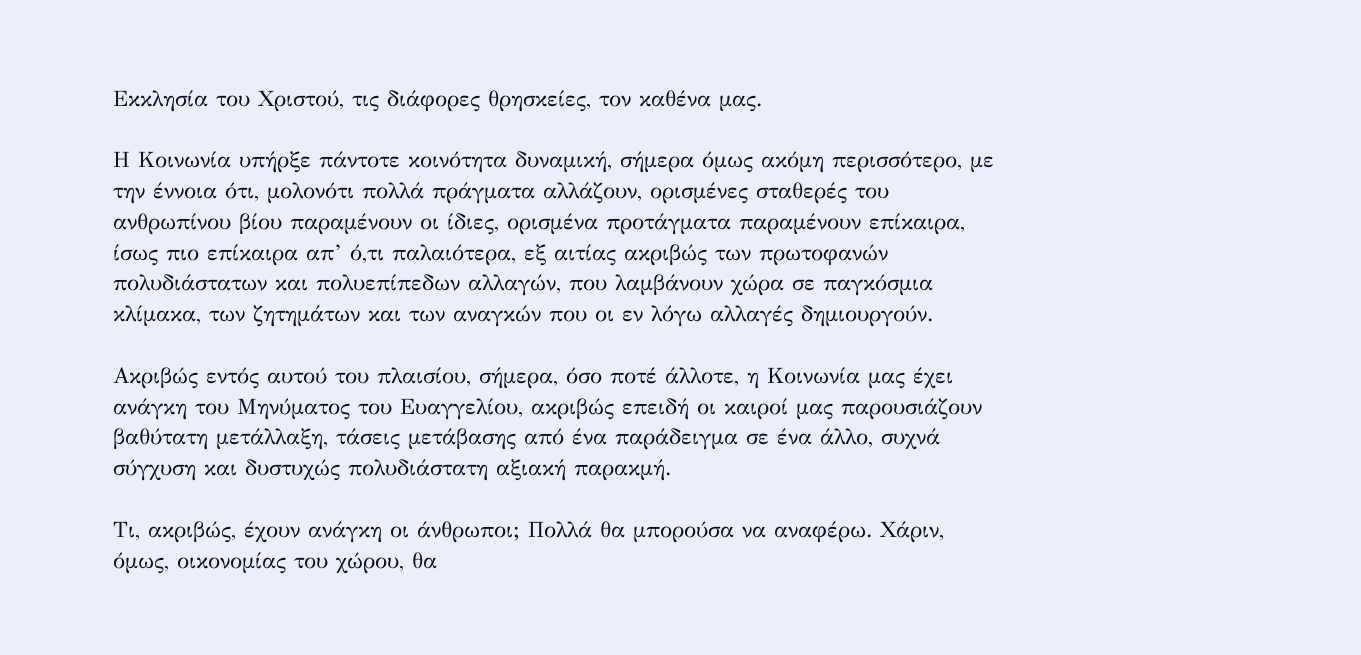Εκκλησία του Χριστού, τις διάφορες θρησκείες, τον καθένα µας.

Η Κοινωνία υπήρξε πάντοτε κοινότητα δυναµική, σήµερα όµως ακόµη περισσότερο, µε την έννοια ότι, µολονότι πολλά πράγµατα αλλάζουν, ορισµένες σταθερές του ανθρωπίνου βίου παραµένουν οι ίδιες, ορισµένα προτάγµατα παραµένουν επίκαιρα, ίσως πιο επίκαιρα απ’ ό,τι παλαιότερα, εξ αιτίας ακριβώς των πρωτοφανών πολυδιάστατων και πολυεπίπεδων αλλαγών, που λαµβάνουν χώρα σε παγκόσµια κλίµακα, των ζητηµάτων και των αναγκών που οι εν λόγω αλλαγές δηµιουργούν.

Ακριβώς εντός αυτού του πλαισίου, σήµερα, όσο ποτέ άλλοτε, η Κοινωνία µας έχει ανάγκη του Μηνύµατος του Ευαγγελίου, ακριβώς επειδή οι καιροί µας παρουσιάζουν βαθύτατη µετάλλαξη, τάσεις µετάβασης από ένα παράδειγµα σε ένα άλλο, συχνά σύγχυση και δυστυχώς πολυδιάστατη αξιακή παρακµή.

Τι, ακριβώς, έχουν ανάγκη οι άνθρωποι; Πολλά θα µπορούσα να αναφέρω. Χάριν, όµως, οικονοµίας του χώρου, θα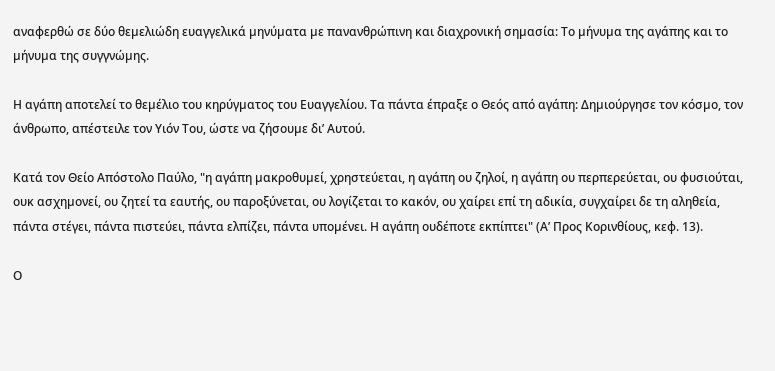αναφερθώ σε δύο θεµελιώδη ευαγγελικά µηνύµατα µε πανανθρώπινη και διαχρονική σηµασία: Το µήνυµα της αγάπης και το µήνυµα της συγγνώµης.

Η αγάπη αποτελεί το θεµέλιο του κηρύγµατος του Ευαγγελίου. Τα πάντα έπραξε ο Θεός από αγάπη: Δηµιούργησε τον κόσµο, τον άνθρωπο, απέστειλε τον Υιόν Του, ώστε να ζήσουµε δι’ Αυτού.

Κατά τον Θείο Απόστολο Παύλο, "η αγάπη µακροθυµεί, χρηστεύεται, η αγάπη ου ζηλοί, η αγάπη ου περπερεύεται, ου φυσιούται, ουκ ασχηµονεί, ου ζητεί τα εαυτής, ου παροξύνεται, ου λογίζεται το κακόν, ου χαίρει επί τη αδικία, συγχαίρει δε τη αληθεία, πάντα στέγει, πάντα πιστεύει, πάντα ελπίζει, πάντα υποµένει. Η αγάπη ουδέποτε εκπίπτει" (Α’ Προς Κορινθίους, κεφ. 13).

Ο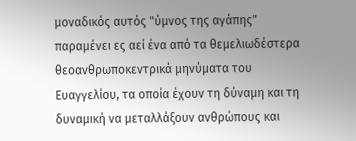µοναδικός αυτός "ύµνος της αγάπης" παραµένει ες αεί ένα από τα θεµελιωδέστερα θεοανθρωποκεντρικά µηνύµατα του Ευαγγελίου, τα οποία έχουν τη δύναµη και τη δυναµική να µεταλλάξουν ανθρώπους και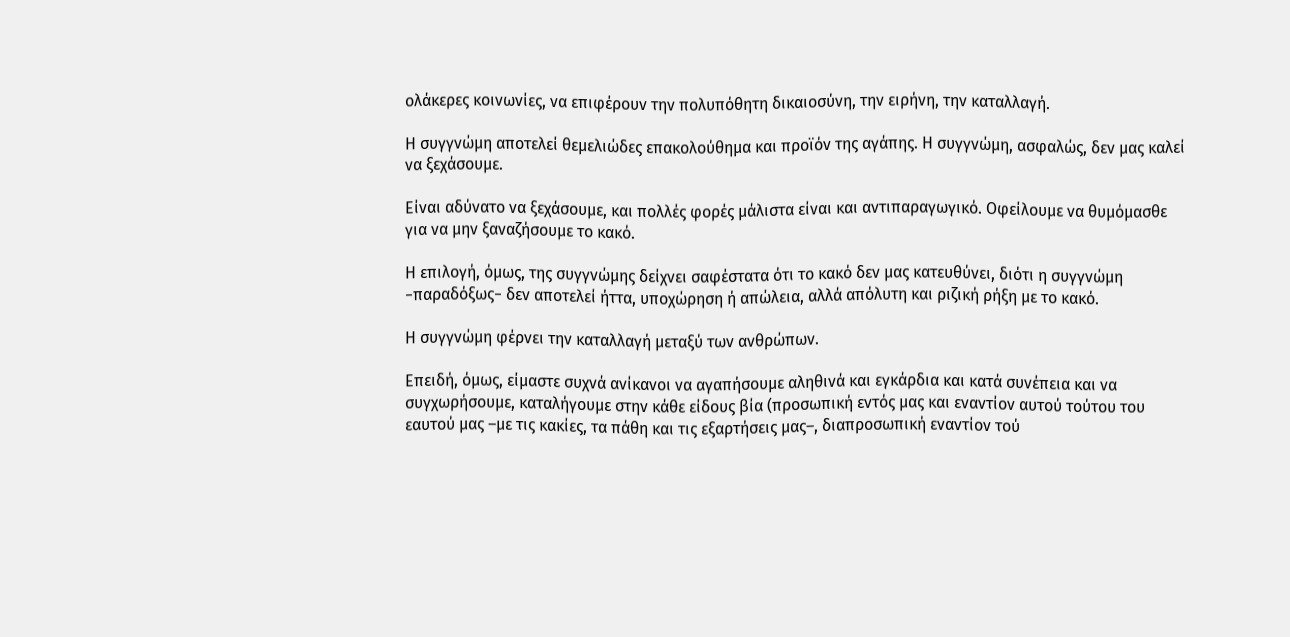ολάκερες κοινωνίες, να επιφέρουν την πολυπόθητη δικαιοσύνη, την ειρήνη, την καταλλαγή.

Η συγγνώµη αποτελεί θεµελιώδες επακολούθηµα και προϊόν της αγάπης. Η συγγνώµη, ασφαλώς, δεν µας καλεί να ξεχάσουµε.

Είναι αδύνατο να ξεχάσουµε, και πολλές φορές µάλιστα είναι και αντιπαραγωγικό. Οφείλουµε να θυµόµασθε για να µην ξαναζήσουµε το κακό.

Η επιλογή, όµως, της συγγνώµης δείχνει σαφέστατα ότι το κακό δεν µας κατευθύνει, διότι η συγγνώµη −παραδόξως− δεν αποτελεί ήττα, υποχώρηση ή απώλεια, αλλά απόλυτη και ριζική ρήξη µε το κακό.

Η συγγνώµη φέρνει την καταλλαγή µεταξύ των ανθρώπων.

Επειδή, όµως, είµαστε συχνά ανίκανοι να αγαπήσουµε αληθινά και εγκάρδια και κατά συνέπεια και να συγχωρήσουµε, καταλήγουµε στην κάθε είδους βία (προσωπική εντός µας και εναντίον αυτού τούτου του εαυτού µας –µε τις κακίες, τα πάθη και τις εξαρτήσεις µας–, διαπροσωπική εναντίον τού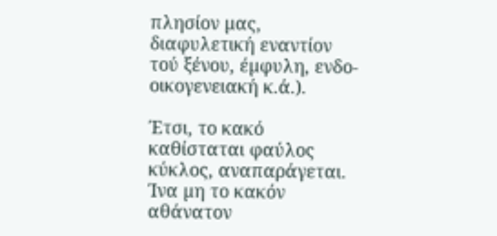πλησίον µας, διαφυλετική εναντίον τού ξένου, έµφυλη, ενδο-οικογενειακή κ.ά.).

Έτσι, το κακό καθίσταται φαύλος κύκλος, αναπαράγεται. Ίνα µη το κακόν αθάνατον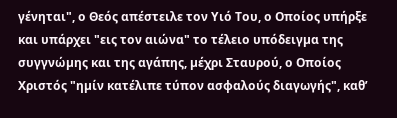γένηται", ο Θεός απέστειλε τον Υιό Του, ο Οποίος υπήρξε και υπάρχει "εις τον αιώνα" το τέλειο υπόδειγµα της συγγνώµης και της αγάπης, µέχρι Σταυρού, ο Οποίος Χριστός "ηµίν κατέλιπε τύπον ασφαλούς διαγωγής", καθ’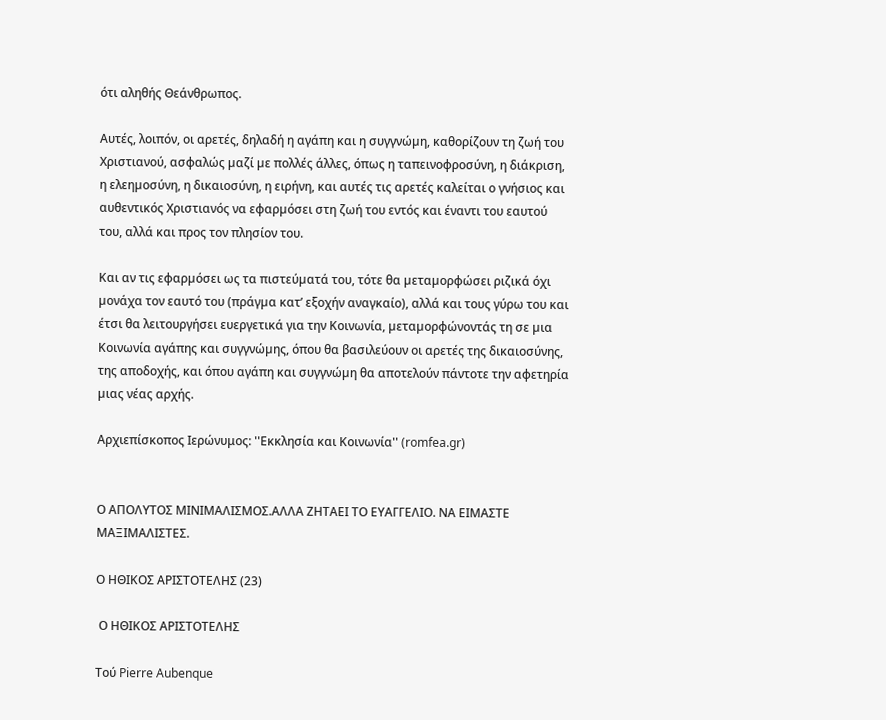ότι αληθής Θεάνθρωπος.

Αυτές, λοιπόν, οι αρετές, δηλαδή η αγάπη και η συγγνώµη, καθορίζουν τη ζωή του Χριστιανού, ασφαλώς µαζί µε πολλές άλλες, όπως η ταπεινοφροσύνη, η διάκριση, η ελεηµοσύνη, η δικαιοσύνη, η ειρήνη, και αυτές τις αρετές καλείται ο γνήσιος και αυθεντικός Χριστιανός να εφαρµόσει στη ζωή του εντός και έναντι του εαυτού του, αλλά και προς τον πλησίον του.

Και αν τις εφαρµόσει ως τα πιστεύµατά του, τότε θα µεταµορφώσει ριζικά όχι µονάχα τον εαυτό του (πράγµα κατ’ εξοχήν αναγκαίο), αλλά και τους γύρω του και έτσι θα λειτουργήσει ευεργετικά για την Κοινωνία, µεταµορφώνοντάς τη σε µια Κοινωνία αγάπης και συγγνώµης, όπου θα βασιλεύουν οι αρετές της δικαιοσύνης, της αποδοχής, και όπου αγάπη και συγγνώµη θα αποτελούν πάντοτε την αφετηρία µιας νέας αρχής.

Αρχιεπίσκοπος Ιερώνυμος: ''Εκκλησία και Κοινωνία'' (romfea.gr)


Ο ΑΠΟΛΥΤΟΣ ΜΙΝΙΜΑΛΙΣΜΟΣ.ΑΛΛΑ ΖΗΤΑΕΙ ΤΟ ΕΥΑΓΓΕΛΙΟ. ΝΑ ΕΙΜΑΣΤΕ ΜΑΞΙΜΑΛΙΣΤΕΣ.

Ο ΗΘΙΚΟΣ ΑΡΙΣΤΟΤΕΛΗΣ (23)

 Ο ΗΘΙΚΟΣ ΑΡΙΣΤΟΤΕΛΗΣ

Τού Pierre Aubenque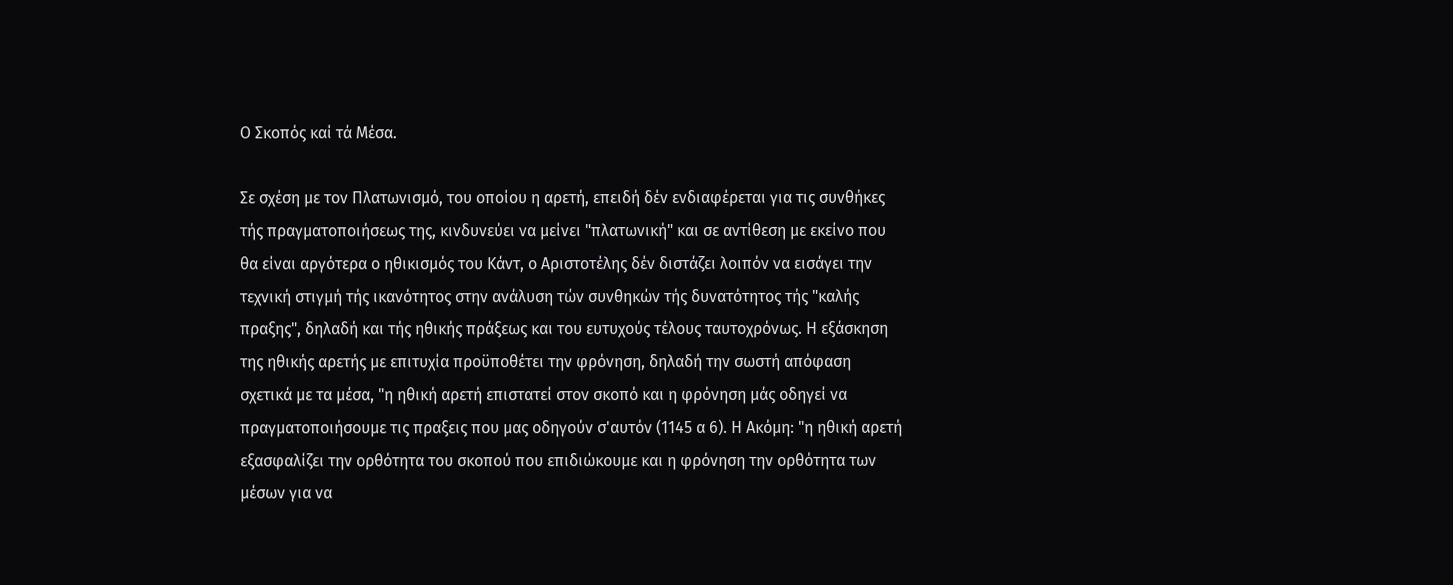Ο Σκοπός καί τά Μέσα.

Σε σχέση με τον Πλατωνισμό, του οποίου η αρετή, επειδή δέν ενδιαφέρεται για τις συνθήκες τής πραγματοποιήσεως της, κινδυνεύει να μείνει "πλατωνική" και σε αντίθεση με εκείνο που θα είναι αργότερα ο ηθικισμός του Κάντ, ο Αριστοτέλης δέν διστάζει λοιπόν να εισάγει την τεχνική στιγμή τής ικανότητος στην ανάλυση τών συνθηκών τής δυνατότητος τής "καλής πραξης", δηλαδή και τής ηθικής πράξεως και του ευτυχούς τέλους ταυτοχρόνως. Η εξάσκηση της ηθικής αρετής με επιτυχία προϋποθέτει την φρόνηση, δηλαδή την σωστή απόφαση σχετικά με τα μέσα, "η ηθική αρετή επιστατεί στον σκοπό και η φρόνηση μάς οδηγεί να πραγματοποιήσουμε τις πραξεις που μας οδηγούν σ'αυτόν (1145 α 6). Η Ακόμη: "η ηθική αρετή εξασφαλίζει την ορθότητα του σκοπού που επιδιώκουμε και η φρόνηση την ορθότητα των μέσων για να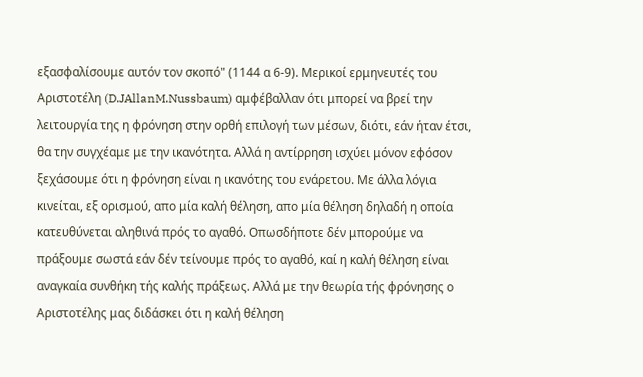εξασφαλίσουμε αυτόν τον σκοπό" (1144 α 6-9). Μερικοί ερμηνευτές του Αριστοτέλη (D.JAllanM.Nussbaum) αμφέβαλλαν ότι μπορεί να βρεί την λειτουργία της η φρόνηση στην ορθή επιλογή των μέσων, διότι, εάν ήταν έτσι, θα την συγχέαμε με την ικανότητα. Αλλά η αντίρρηση ισχύει μόνον εφόσον ξεχάσουμε ότι η φρόνηση είναι η ικανότης του ενάρετου. Με άλλα λόγια κινείται, εξ ορισμού, απο μία καλή θέληση, απο μία θέληση δηλαδή η οποία κατευθύνεται αληθινά πρός το αγαθό. Οπωσδήποτε δέν μπορούμε να πράξουμε σωστά εάν δέν τείνουμε πρός το αγαθό, καί η καλή θέληση είναι αναγκαία συνθήκη τής καλής πράξεως. Αλλά με την θεωρία τής φρόνησης ο Αριστοτέλης μας διδάσκει ότι η καλή θέληση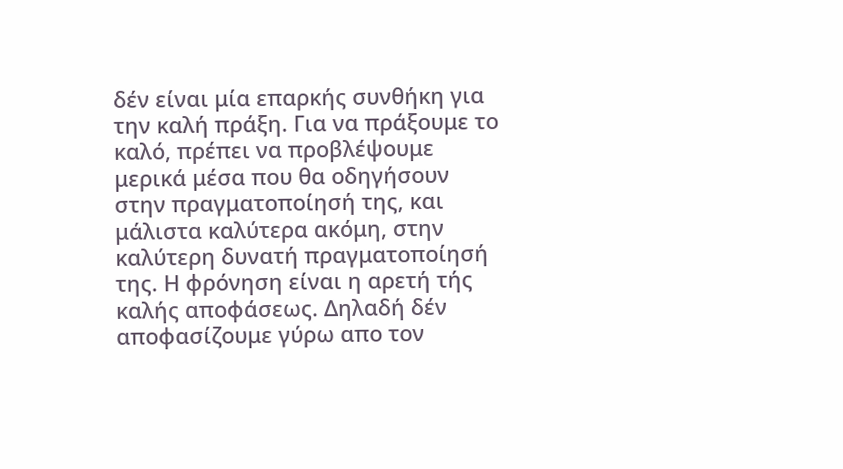δέν είναι μία επαρκής συνθήκη για την καλή πράξη. Για να πράξουμε το καλό, πρέπει να προβλέψουμε μερικά μέσα που θα οδηγήσουν στην πραγματοποίησή της, και μάλιστα καλύτερα ακόμη, στην καλύτερη δυνατή πραγματοποίησή της. Η φρόνηση είναι η αρετή τής καλής αποφάσεως. Δηλαδή δέν αποφασίζουμε γύρω απο τον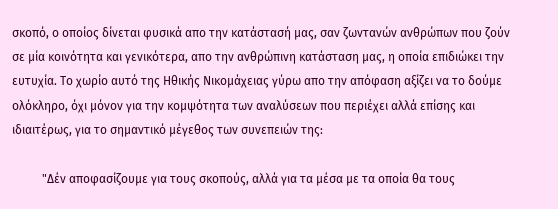σκοπό, ο οποίος δίνεται φυσικά απο την κατάστασή μας, σαν ζωντανών ανθρώπων που ζούν σε μία κοινότητα και γενικότερα, απο την ανθρώπινη κατάσταση μας, η οποία επιδιώκει την ευτυχία. Το χωρίο αυτό της Ηθικής Νικομάχειας γύρω απο την απόφαση αξίζει να το δούμε ολόκληρο, όχι μόνον για την κομψότητα των αναλύσεων που περιέχει αλλά επίσης και ιδιαιτέρως, για το σημαντικό μέγεθος των συνεπειών της:

          "Δέν αποφασίζουμε για τους σκοπούς, αλλά για τα μέσα με τα οποία θα τους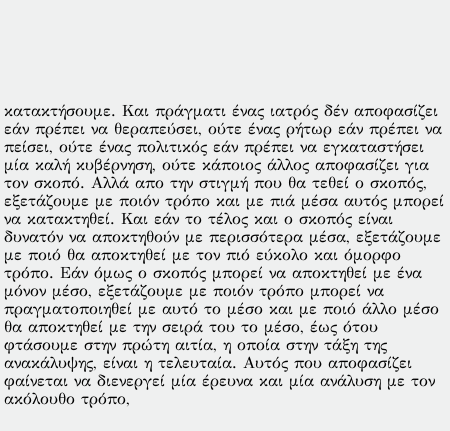κατακτήσουμε. Και πράγματι ένας ιατρός δέν αποφασίζει εάν πρέπει να θεραπεύσει, ούτε ένας ρήτωρ εάν πρέπει να πείσει, ούτε ένας πολιτικός εάν πρέπει να εγκαταστήσει μία καλή κυβέρνηση, ούτε κάποιος άλλος αποφασίζει για τον σκοπό. Αλλά απο την στιγμή που θα τεθεί ο σκοπός, εξετάζουμε με ποιόν τρόπο και με πιά μέσα αυτός μπορεί να κατακτηθεί. Και εάν το τέλος και ο σκοπός είναι δυνατόν να αποκτηθούν με περισσότερα μέσα, εξετάζουμε με ποιό θα αποκτηθεί με τον πιό εύκολο και όμορφο τρόπο. Εάν όμως ο σκοπός μπορεί να αποκτηθεί με ένα μόνον μέσο, εξετάζουμε με ποιόν τρόπο μπορεί να πραγματοποιηθεί με αυτό το μέσο και με ποιό άλλο μέσο θα αποκτηθεί με την σειρά του το μέσο, έως ότου φτάσουμε στην πρώτη αιτία, η οποία στην τάξη της ανακάλυψης, είναι η τελευταία. Αυτός που αποφασίζει φαίνεται να διενεργεί μία έρευνα και μία ανάλυση με τον ακόλουθο τρόπο,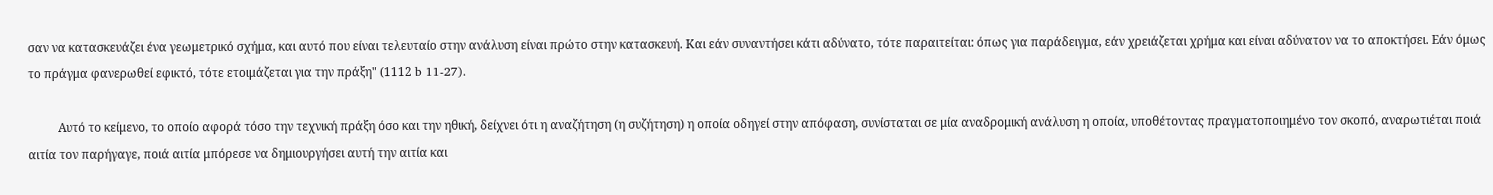σαν να κατασκευάζει ένα γεωμετρικό σχήμα, και αυτό που είναι τελευταίο στην ανάλυση είναι πρώτο στην κατασκευή. Και εάν συναντήσει κάτι αδύνατο, τότε παραιτείται: όπως για παράδειγμα, εάν χρειάζεται χρήμα και είναι αδύνατον να το αποκτήσει. Εάν όμως το πράγμα φανερωθεί εφικτό, τότε ετοιμάζεται για την πράξη" (1112 b 11-27).

          Αυτό το κείμενο, το οποίο αφορά τόσο την τεχνική πράξη όσο και την ηθική, δείχνει ότι η αναζήτηση (η συζήτηση) η οποία οδηγεί στην απόφαση, συνίσταται σε μία αναδρομική ανάλυση η οποία, υποθέτοντας πραγματοποιημένο τον σκοπό, αναρωτιέται ποιά αιτία τον παρήγαγε, ποιά αιτία μπόρεσε να δημιουργήσει αυτή την αιτία και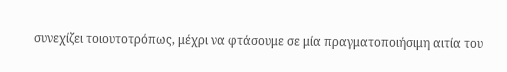συνεχίζει τοιουτοτρόπως, μέχρι να φτάσουμε σε μία πραγματοποιήσιμη αιτία του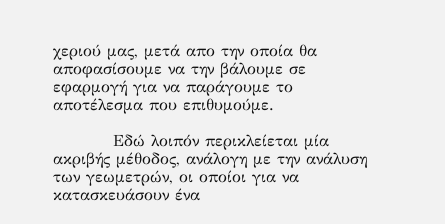χεριού μας, μετά απο την οποία θα αποφασίσουμε να την βάλουμε σε εφαρμογή για να παράγουμε το αποτέλεσμα που επιθυμούμε.

          Εδώ λοιπόν περικλείεται μία ακριβής μέθοδος, ανάλογη με την ανάλυση των γεωμετρών, οι οποίοι για να κατασκευάσουν ένα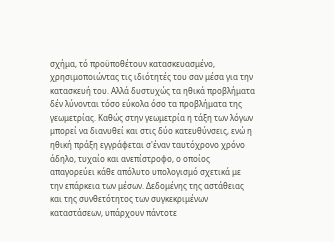σχήμα, τό προϋποθέτουν κατασκευασμένο, χρησιμοποιώντας τις ιδιότητές του σαν μέσα για την κατασκευή του. Αλλά δυστυχώς τα ηθικά προβλήματα δέν λύνονται τόσο εύκολα όσο τα προβλήματα της γεωμετρίας. Καθώς στην γεωμετρία η τάξη των λόγων μπορεί να διανυθεί και στις δύο κατευθύνσεις, ενώ η ηθική πράξη εγγράφεται σ'έναν ταυτόχρονο χρόνο άδηλο, τυχαίο και ανεπίστροφο, ο οποίος απαγορεύει κάθε απόλυτο υπολογισμό σχετικά με την επάρκεια των μέσων. Δεδομένης της αστάθειας και της συνθετότητος των συγκεκριμένων καταστάσεων, υπάρχουν πάντοτε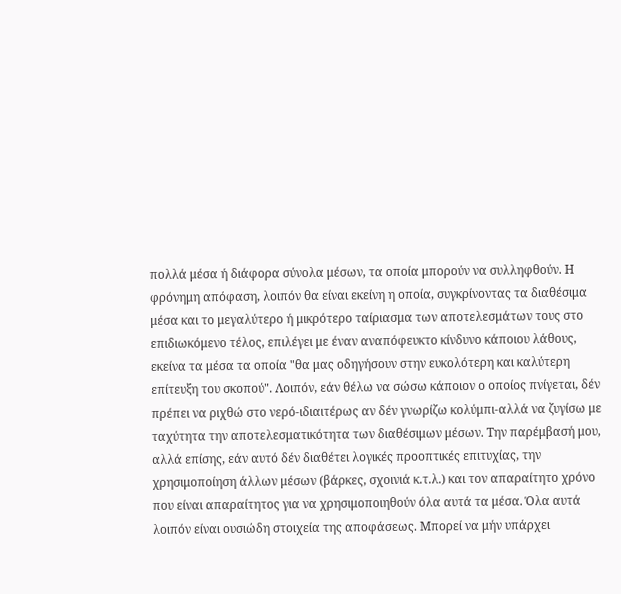πολλά μέσα ή διάφορα σύνολα μέσων, τα οποία μπορούν να συλληφθούν. Η φρόνημη απόφαση, λοιπόν θα είναι εκείνη η οποία, συγκρίνοντας τα διαθέσιμα μέσα και το μεγαλύτερο ή μικρότερο ταίριασμα των αποτελεσμάτων τους στο επιδιωκόμενο τέλος, επιλέγει με έναν αναπόφευκτο κίνδυνο κάποιου λάθους, εκείνα τα μέσα τα οποία "θα μας οδηγήσουν στην ευκολότερη και καλύτερη επίτευξη του σκοπού". Λοιπόν, εάν θέλω να σώσω κάποιον ο οποίος πνίγεται, δέν πρέπει να ριχθώ στο νερό-ιδιαιτέρως αν δέν γνωρίζω κολύμπι-αλλά να ζυγίσω με ταχύτητα την αποτελεσματικότητα των διαθέσιμων μέσων. Την παρέμβασή μου, αλλά επίσης, εάν αυτό δέν διαθέτει λογικές προοπτικές επιτυχίας, την χρησιμοποίηση άλλων μέσων (βάρκες, σχοινιά κ.τ.λ.) και τον απαραίτητο χρόνο που είναι απαραίτητος για να χρησιμοποιηθούν όλα αυτά τα μέσα. Όλα αυτά λοιπόν είναι ουσιώδη στοιχεία της αποφάσεως. Μπορεί να μήν υπάρχει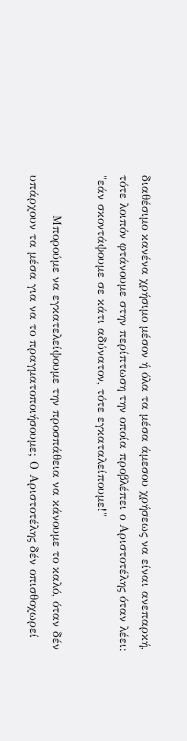διαθέσιμο κανένα χρήσιμο μέσον ή όλα τα μέσα άμεσου χρήσεως να είναι ανεπαρκή, τότε λοιπόν φτάνουμε στην περίπτωση την οποία προβλέπει ο Αριστοτέλης όταν λέει: "εάν σκοντάψουμε σε κάτι αδύνατον, τότε εγκαταλείπουμε!"

          Μπορούμε να εγκατελείψουμε την προσπάθεια να κάνουμε το καλό, όταν δέν υπάρχουν τα μέσα για να το πραγματοποιήσουμε; Ο Αριστοτέλης δέν οπισθοχωρεί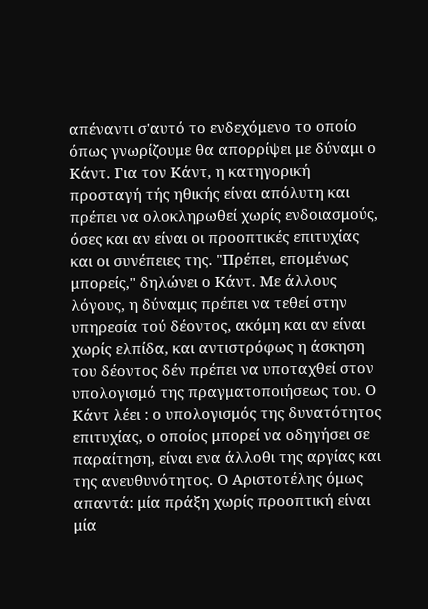απέναντι σ'αυτό το ενδεχόμενο το οποίο όπως γνωρίζουμε θα απορρίψει με δύναμι ο Κάντ. Για τον Κάντ, η κατηγορική προσταγή τής ηθικής είναι απόλυτη και πρέπει να ολοκληρωθεί χωρίς ενδοιασμούς, όσες και αν είναι οι προοπτικές επιτυχίας και οι συνέπειες της. "Πρέπει, επομένως μπορείς," δηλώνει ο Κάντ. Με άλλους λόγους, η δύναμις πρέπει να τεθεί στην υπηρεσία τού δέοντος, ακόμη και αν είναι χωρίς ελπίδα, και αντιστρόφως η άσκηση του δέοντος δέν πρέπει να υποταχθεί στον υπολογισμό της πραγματοποιήσεως του. Ο Κάντ λέει : ο υπολογισμός της δυνατότητος επιτυχίας, ο οποίος μπορεί να οδηγήσει σε παραίτηση, είναι ενα άλλοθι της αργίας και της ανευθυνότητος. Ο Αριστοτέλης όμως απαντά: μία πράξη χωρίς προοπτική είναι μία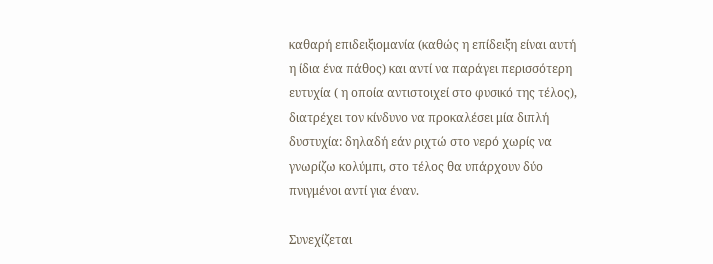καθαρή επιδειξιομανία (καθώς η επίδειξη είναι αυτή η ίδια ένα πάθος) και αντί να παράγει περισσότερη ευτυχία ( η οποία αντιστοιχεί στο φυσικό της τέλος), διατρέχει τον κίνδυνο να προκαλέσει μία διπλή δυστυχία: δηλαδή εάν ριχτώ στο νερό χωρίς να γνωρίζω κολύμπι, στο τέλος θα υπάρχουν δύο πνιγμένοι αντί για έναν.

Συνεχίζεται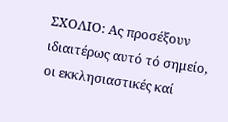ΣΧΟΛΙΟ: Aς προσέξουν ιδιαιτέρως αυτό τό σημείο, οι εκκλησιαστικές καί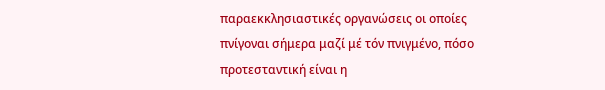παραεκκλησιαστικές οργανώσεις οι οποίες πνίγοναι σήμερα μαζί μέ τόν πνιγμένο, πόσο προτεσταντική είναι η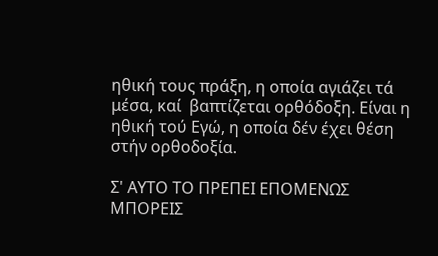ηθική τους πράξη, η οποία αγιάζει τά μέσα, καί  βαπτίζεται ορθόδοξη. Είναι η ηθική τού Εγώ, η οποία δέν έχει θέση στήν ορθοδοξία.

Σ' ΑΥΤΟ ΤΟ ΠΡΕΠΕΙ ΕΠΟΜΕΝΩΣ ΜΠΟΡΕΙΣ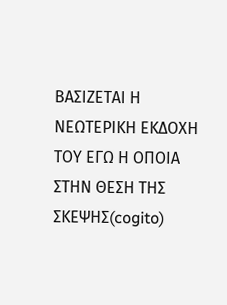ΒΑΣΙΖΕΤΑΙ Η ΝΕΩΤΕΡΙΚΗ ΕΚΔΟΧΗ ΤΟΥ ΕΓΩ Η ΟΠΟΙΑ ΣΤΗΝ ΘΕΣΗ ΤΗΣ ΣΚΕΨΗΣ(cogito)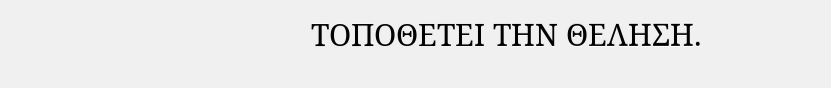ΤΟΠΟΘΕΤΕΙ ΤΗΝ ΘΕΛΗΣΗ.